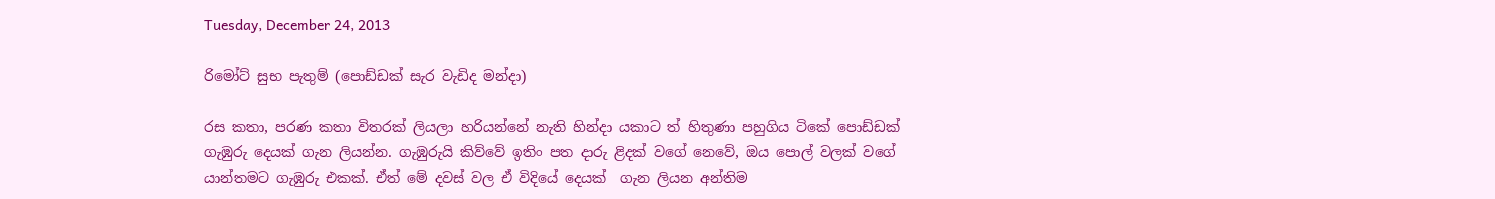Tuesday, December 24, 2013

රිමෝට් සුභ පැතුම් (පොඩ්ඩක් සැර වැඩිද මන්දා)

රස කතා, පරණ කතා විතරක් ලියලා හරියන්නේ නැති හින්දා යකාට ත් හිතුණා පහුගිය ටිකේ පොඩ්ඩක් ගැඹුරු දෙයක් ගැන ලියන්න. ගැඹුරුයි කිව්වේ ඉතිං පත දාරු ළිදක් වගේ නෙවේ, ඔය පොල් වලක් වගේ යාන්තමට ගැඹුරු එකක්. ඒත් මේ දවස් වල ඒ විදියේ දෙයක්  ගැන ලියන අන්තිම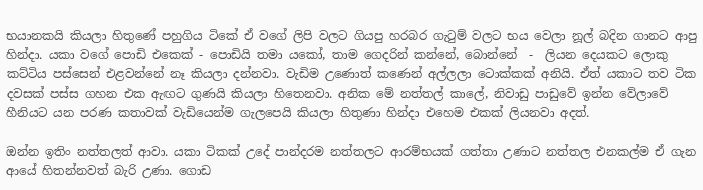භයානකයි කියලා හිතුණේ පහුගිය ටිකේ ඒ වගේ ලිපි වලට ගියපු හරබර ගැටුම් වලට භය වෙලා නූල් බදින ගානට ආපු හින්දා. යකා වගේ පොඩි එකෙක් - පොඩියි තමා යකෝ, තාම ගෙදරින් කන්නේ, බොන්නේ  -  ලියන දෙයකට ලොකු කට්ටිය පස්සෙන් එළවන්නේ නෑ කියලා දන්නවා. වැඩිම උණොත් කණෙන් අල්ලලා ටොක්කක් අනියි. ඒත් යකාට තව ටික දවසක් පස්ස ගහන එක ඇඟට ගුණයි කියලා හිතෙනවා. අනික මේ නත්තල් කාලේ, නිවාඩු පාඩුවේ ඉන්න වේලාවේ හීනියට යන පරණ කතාවක් වැඩියෙන්ම ගැලපෙයි කියලා හිතුණා හින්දා එහෙම එකක් ලියනවා අදත්.

ඔන්න ඉතිං නත්තලත් ආවා. යකා ටිකක් උදේ පාන්දරම නත්තලට ආරම්භයක් ගත්තා උණාට නත්තල එනකල්ම ඒ ගැන ආයේ හිතන්නවත් බැරි උණා. ගොඩ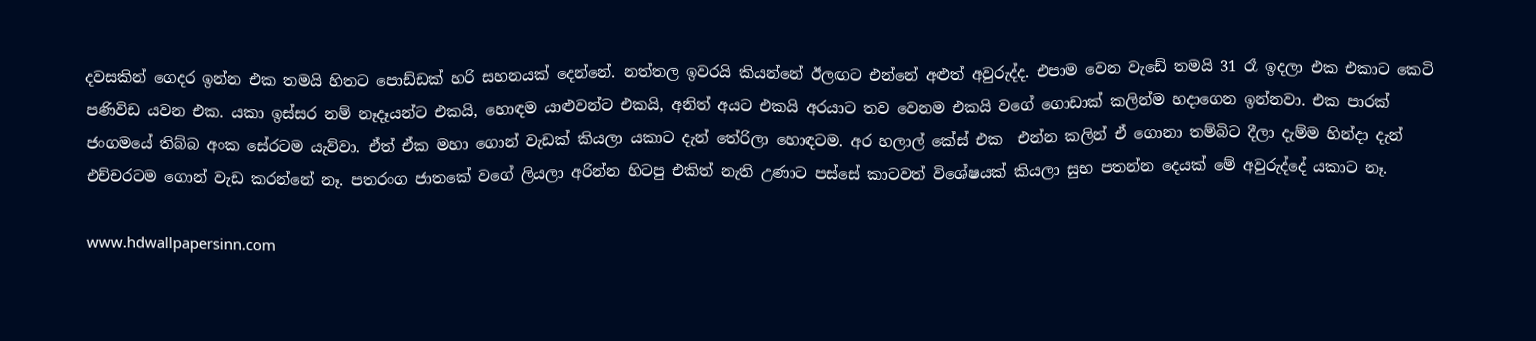දවසකින් ගෙදර ඉන්න එක තමයි හිතට පොඩ්ඩක් හරි සහනයක් දෙන්නේ. නත්තල ඉවරයි කියන්නේ ඊලඟට එන්නේ අළුත් අවුරුද්ද. එපාම වෙන වැඩේ තමයි 31 රෑ ඉදලා එක එකාට කෙටි පණිවිඩ යවන එක. යකා ඉස්සර නම් නෑදෑයන්ට එකයි, හොඳම යාළුවන්ට එකයි, අනිත් අයට එකයි අරයාට තව වෙනම එකයි වගේ ගොඩාක් කලින්ම හදාගෙන ඉන්නවා. එක පාරක් ජංගමයේ තිබ්බ අංක සේරටම යැව්වා. ඒත් ඒක මහා ගොන් වැඩක් කියලා යකාට දැන් තේරිලා හොඳටම. අර හලාල් කේස් එක  එන්න කලින් ඒ ගොනා තම්බිට දීලා දැම්ම හින්දා දැන් එච්චරටම ගොන් වැඩ කරන්නේ නෑ. පතරංග ජාතකේ වගේ ලියලා අරින්න හිටපු එකිත් නැති උණාට පස්සේ කාටවත් විශේෂයක් කියලා සුභ පතන්න දෙයක් මේ අවුරුද්දේ යකාට නෑ.

www.hdwallpapersinn.com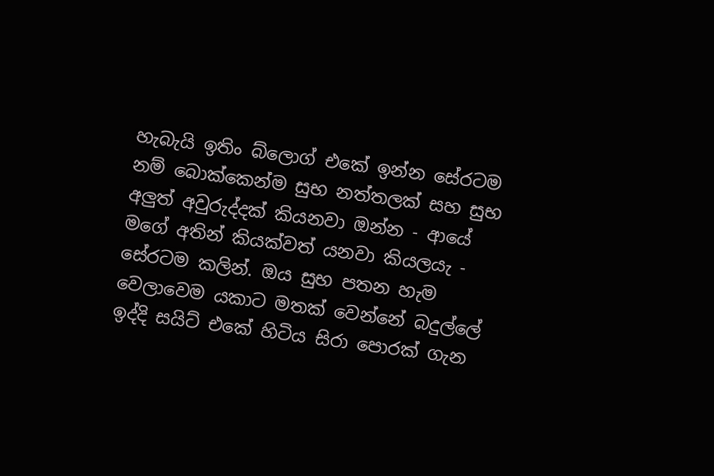හැබැයි ඉතිං බ්ලොග් එකේ ඉන්න සේරටම නම් බොක්කෙන්ම සුභ නත්තලක් සහ සුභ අලුත් අවුරුද්දක් කියනවා ඔන්න - ආයේ මගේ අතින් කියක්වත් යනවා කියලයැ - සේරටම කලින්. ඔය සුභ පතන හැම වෙලාවෙම යකාට මතක් වෙන්නේ බදුල්ලේ ඉද්දි සයිට් එකේ හිටිය සිරා පොරක් ගැන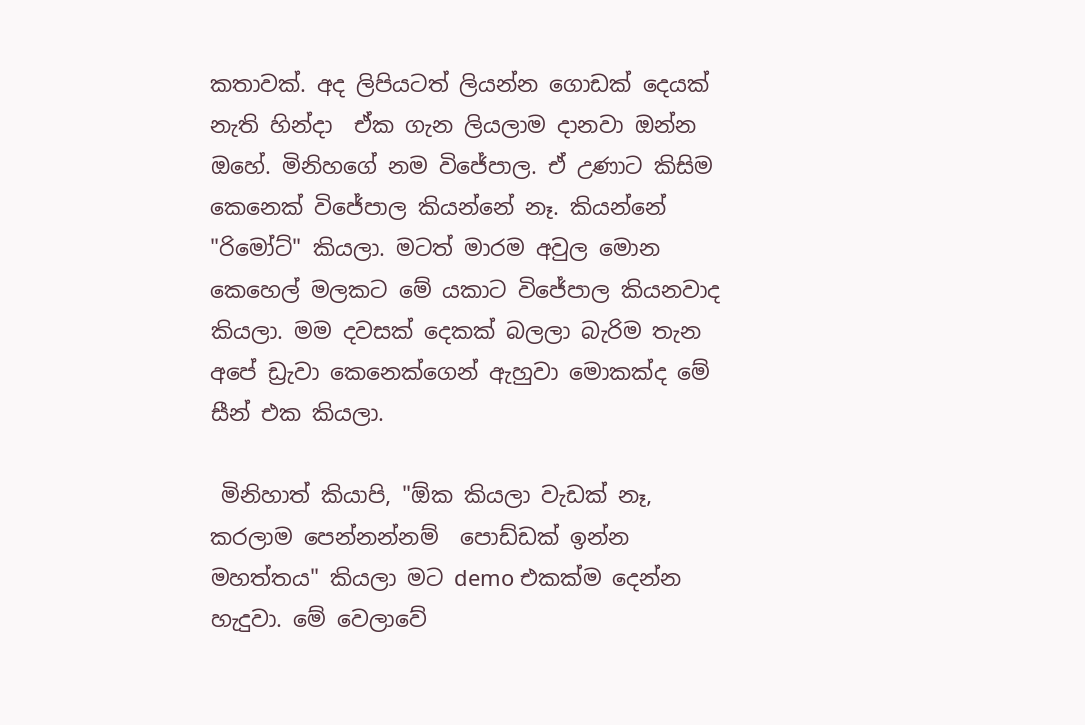කතාවක්. අද ලිපියටත් ලියන්න ගොඩක් දෙයක් නැති හින්දා  ඒක ගැන ලියලාම දානවා ඔන්න ඔහේ. මිනිහගේ නම විජේපාල. ඒ උණාට කිසිම කෙනෙක් විජේපාල කියන්නේ නෑ. කියන්නේ "රිමෝට්" කියලා. මටත් මාරම අවුල මොන කෙහෙල් මලකට මේ යකාට විජේපාල කියනවාද කියලා. මම දවසක් දෙකක් බලලා බැරිම තැන අපේ ඩ්‍රැවා කෙනෙක්ගෙන් ඇහුවා මොකක්ද මේ සීන් එක කියලා.

 මිනිහාත් කියාපි, "ඕක කියලා වැඩක් නෑ, කරලාම පෙන්නන්නම්  පොඩ්ඩක් ඉන්න මහත්තය" කියලා මට demo එකක්ම දෙන්න හැදුවා. මේ වෙලාවේ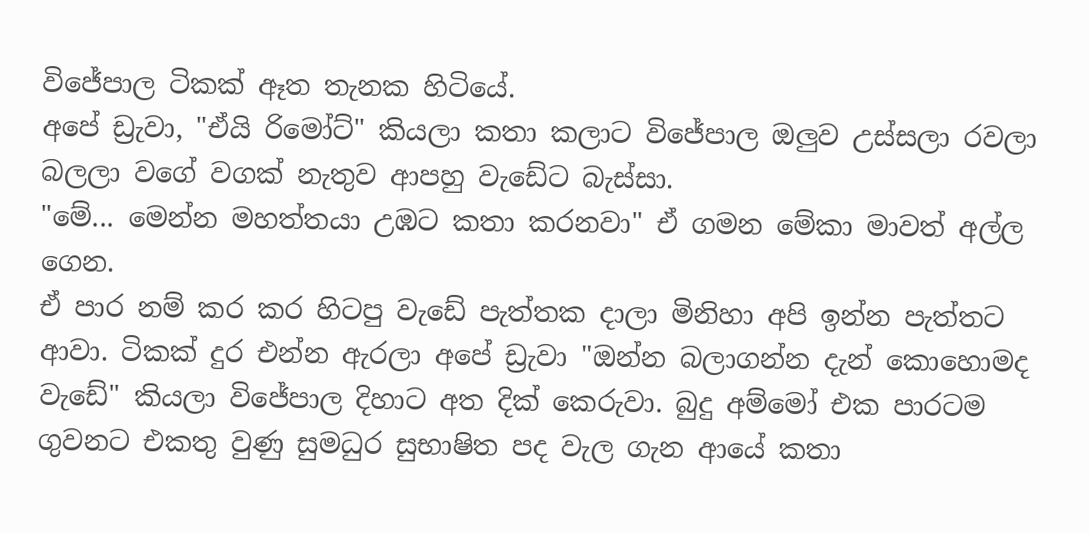විජේපාල ටිකක් ඈත තැනක හිටියේ.
අපේ ඩ්‍රැවා, "ඒයි රිමෝට්" කියලා කතා කලාට විජේපාල ඔලුව උස්සලා රවලා බලලා වගේ වගක් නැතුව ආපහු වැඩේට බැස්සා.
"මේ... මෙන්න මහත්තයා උඹට කතා කරනවා" ඒ ගමන මේකා මාවත් අල්ල ගෙන.
ඒ පාර නම් කර කර හිටපු වැඩේ පැත්තක දාලා මිනිහා අපි ඉන්න පැත්තට ආවා. ටිකක් දුර එන්න ඇරලා අපේ ඩ්‍රැවා "ඔන්න බලාගන්න දැන් කොහොමද වැඩේ" කියලා විජේපාල දිහාට අත දික් කෙරුවා. බුදු අම්මෝ එක පාරටම ගුවනට එකතු වුණු සුමධුර සුභාෂිත පද වැල ගැන ආයේ කතා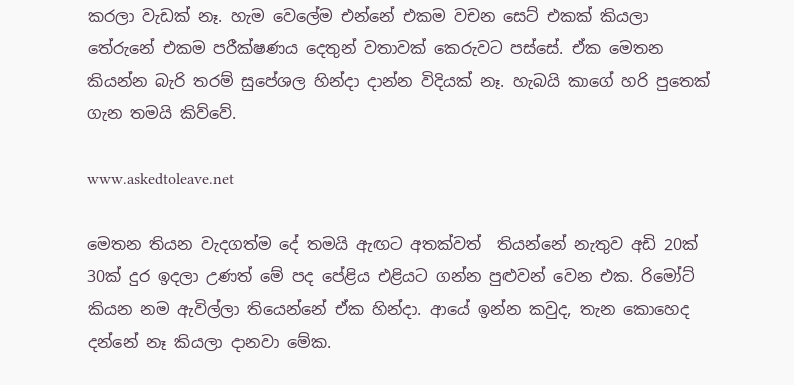කරලා වැඩක් නෑ. හැම වෙලේම එන්නේ එකම වචන සෙට් එකක් කියලා තේරුනේ එකම පරීක්ෂණය දෙතුන් වතාවක් කෙරුවට පස්සේ. ඒක මෙතන කියන්න බැරි තරම් සුපේශල හින්දා දාන්න විදියක් නෑ. හැබයි කාගේ හරි පුතෙක් ගැන තමයි කිව්වේ.

www.askedtoleave.net

මෙතන තියන වැදගත්ම දේ තමයි ඇඟට අතක්වත්  තියන්නේ නැතුව අඩි 20ක් 30ක් දුර ඉදලා උණත් මේ පද පේළිය එළියට ගන්න පුළුවන් වෙන එක. රිමෝට් කියන නම ඇවිල්ලා තියෙන්නේ ඒක හින්දා. ආයේ ඉන්න කවුද, තැන කොහෙද දන්නේ නෑ කියලා දානවා මේක.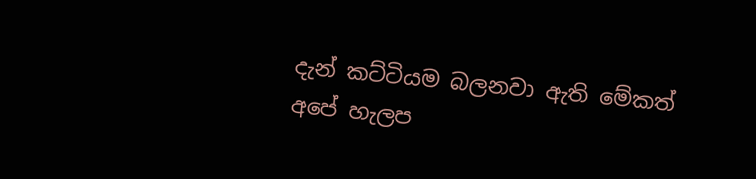දැන් කට්ටියම බලනවා ඇති මේකත් අපේ හැලප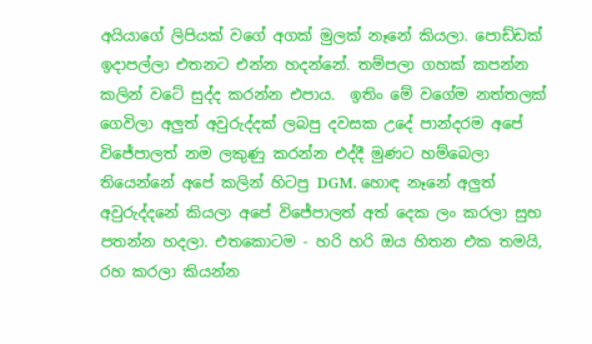අයියාගේ ලිපියක් වගේ අගක් මුලක් නෑනේ කියලා. පොඩ්ඩක් ඉදාපල්ලා එතනට එන්න හදන්නේ. තම්පලා ගහක් කපන්න කලින් වටේ සුද්ද කරන්න එපාය.  ඉතිං මේ වගේම නත්තලක් ගෙවිලා අලුත් අවුරුද්දක් ලබපු දවසක උදේ පාන්දරම අපේ විජේපාලත් නම ලකුණු කරන්න එද්දී මුණට හම්බෙලා තියෙන්නේ අපේ කලින් හිටපු DGM. හොඳ නෑනේ අලුත් අවුරුද්දනේ කියලා අපේ විජේපාලත් අත් දෙක ලං කරලා සුභ පතන්න හදලා. එතකොටම - හරි හරි ඔය හිතන එක තමයි, රහ කරලා කියන්න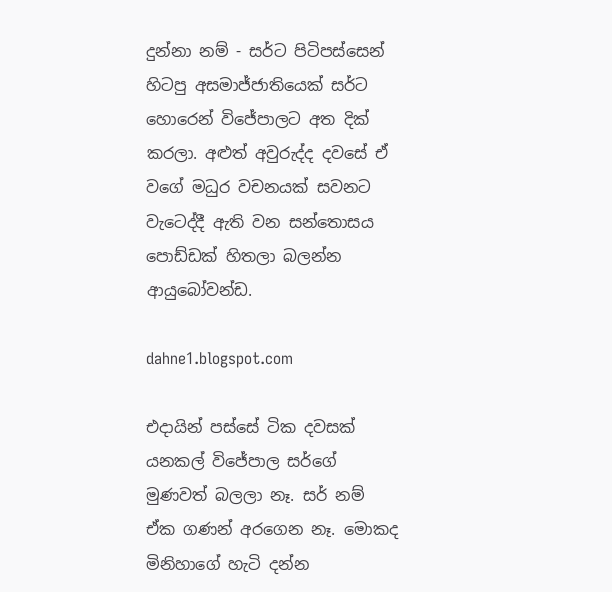දුන්නා නම් - සර්ට පිටිපස්සෙන් හිටපු අසමාජ්ජාතියෙක් සර්ට හොරෙන් විජේපාලට අත දික් කරලා. අළුත් අවුරුද්ද දවසේ ඒ වගේ මධුර වචනයක් සවනට වැටෙද්දී ඇති වන සන්තොසය පොඩ්ඩක් හිතලා බලන්න ආයුබෝවන්ඩ.

dahne1.blogspot.com

එදායින් පස්සේ ටික දවසක් යනකල් විජේපාල සර්ගේ මුණවත් බලලා නෑ. සර් නම් ඒක ගණන් අරගෙන නෑ. මොකද මිනිහාගේ හැටි දන්න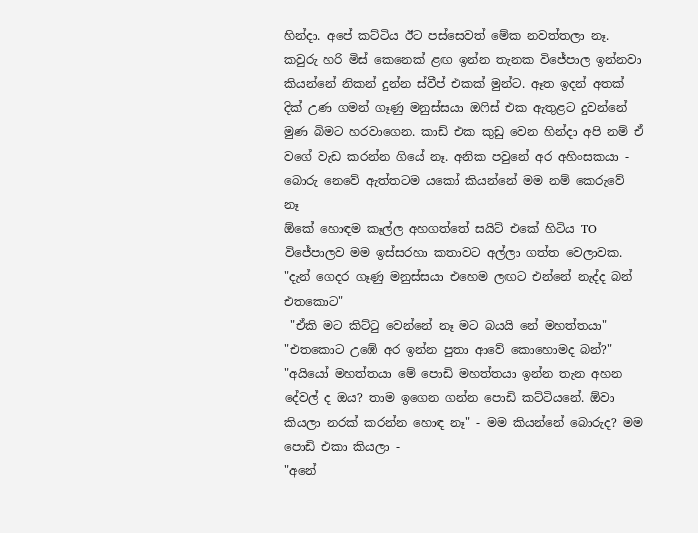හින්දා. අපේ කට්ටිය ඊට පස්සෙවත් මේක නවත්තලා නෑ. කවුරු හරි මිස් කෙනෙක් ළඟ ඉන්න තැනක විජේපාල ඉන්නවා කියන්නේ නිකන් දුන්න ස්වීප් එකක් මුන්ට. ඈත ඉදන් අතක් දික් උණ ගමන් ගෑණු මනුස්සයා ඔෆිස් එක ඇතුළට දුවන්නේ මුණ බිමට හරවාගෙන. කාඩ් එක කුඩු වෙන හින්දා අපි නම් ඒ වගේ වැඩ කරන්න ගියේ නෑ. අනික පවුනේ අර අහිංසකයා - බොරු නෙවේ ඇත්තටම යකෝ කියන්නේ මම නම් කෙරුවේ නෑ
ඕකේ හොඳම කෑල්ල අහගත්තේ සයිට් එකේ හිටිය TO විජේපාලව මම ඉස්සරහා කතාවට අල්ලා ගත්ත වෙලාවක.
"දැන් ගෙදර ගෑණු මනුස්සයා එහෙම ලඟට එන්නේ නැද්ද බන් එතකොට"
 "ඒකි මට කිට්ටු වෙන්නේ නෑ මට බයයි නේ මහත්තයා"
"එතකොට උඹේ අර ඉන්න පුතා ආවේ කොහොමද බන්?"
"අයියෝ මහත්තයා මේ පොඩි මහත්තයා ඉන්න තැන අහන දේවල් ද ඔය? තාම ඉගෙන ගන්න පොඩි කට්ටියනේ. ඕවා කියලා නරක් කරන්න හොඳ නෑ" - මම කියන්නේ බොරුද? මම පොඩි එකා කියලා -
"අනේ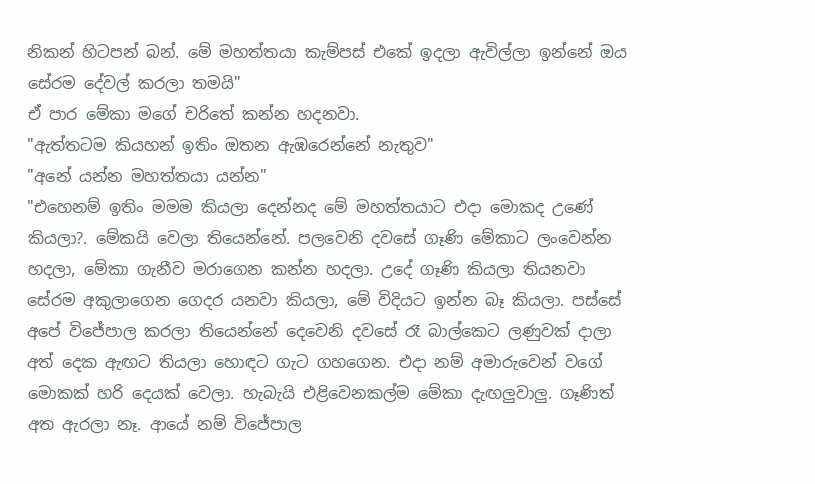නිකන් හිටපන් බන්. මේ මහත්තයා කැම්පස් එකේ ඉදලා ඇවිල්ලා ඉන්නේ ඔය සේරම දේවල් කරලා තමයි"
ඒ පාර මේකා මගේ චරිතේ කන්න හදනවා.
"ඇත්තටම කියහන් ඉතිං ඔතන ඇඹරෙන්නේ නැතුව"
"අනේ යන්න මහත්තයා යන්න"
"එහෙනම් ඉතිං මමම කියලා දෙන්නද මේ මහත්තයාට එදා මොකද උණේ කියලා?. මේකයි වෙලා තියෙන්නේ. පලවෙනි දවසේ ගෑණි මේකාට ලංවෙන්න හදලා, මේකා ගැනීව මරාගෙන කන්න හදලා. උදේ ගෑණි කියලා තියනවා සේරම අකුලාගෙන ගෙදර යනවා කියලා, මේ විදියට ඉන්න බෑ කියලා. පස්සේ අපේ විජේපාල කරලා තියෙන්නේ දෙවෙනි දවසේ රෑ බාල්කෙට ලණුවක් දාලා අත් දෙක ඇඟට තියලා හොඳට ගැට ගහගෙන. එදා නම් අමාරුවෙන් වගේ මොකක් හරි දෙයක් වෙලා. හැබැයි එළිවෙනකල්ම මේකා දැඟලුවාලු. ගෑණිත් අත ඇරලා නෑ. ආයේ නම් විජේපාල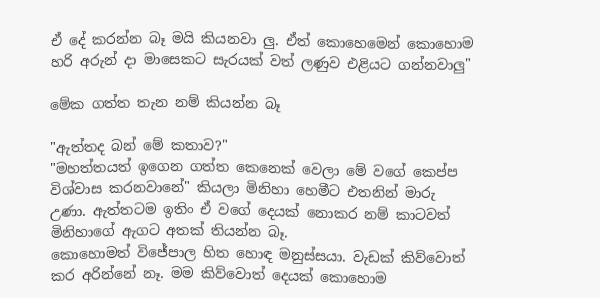ඒ දේ කරන්න බෑ මයි කියනවා ලු. ඒත් කොහෙමෙන් කොහොම හරි අරුන් දා මාසෙකට සැරයක් වත් ලණුව එළියට ගන්නවාලු"

මේක ගත්ත තැන නම් කියන්න බෑ

"ඇත්තද බන් මේ කතාව?"
"මහත්තයත් ඉගෙන ගත්ත කෙනෙක් වෙලා මේ වගේ කෙප්ප විශ්වාස කරනවානේ" කියලා මිනිහා හෙමීට එතනින් මාරු උණා. ඇත්තටම ඉතිං ඒ වගේ දෙයක් නොකර නම් කාටවත් මිනිහාගේ ඇගට අතක් තියන්න බෑ.
කොහොමත් විජේපාල හිත හොඳ මනුස්සයා. වැඩක් කිව්වොත් කර අරින්නේ නෑ. මම කිව්වොත් දෙයක් කොහොම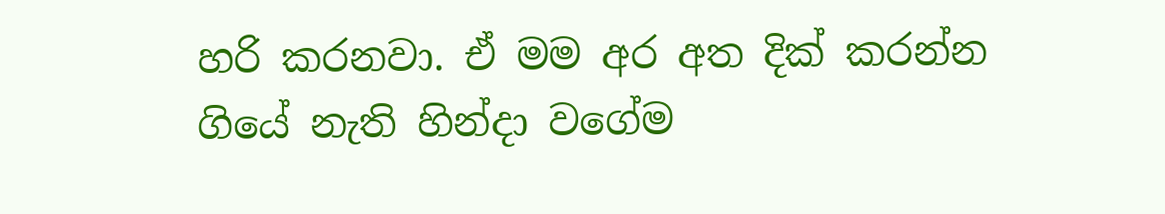හරි කරනවා. ඒ මම අර අත දික් කරන්න ගියේ නැති හින්දා වගේම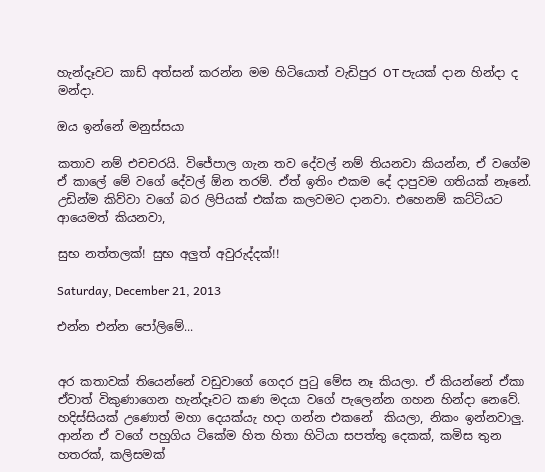හැන්දෑවට කාඩ් අත්සන් කරන්න මම හිටියොත් වැඩිපුර OT පැයක් දාන හින්දා ද මන්දා.

ඔය ඉන්නේ මනුස්සයා

කතාව නම් එචචරයි. විජේපාල ගැන තව දේවල් නම් තියනවා කියන්න, ඒ වගේම ඒ කාලේ මේ වගේ දේවල් ඕන තරම්. ඒත් ඉතිං එකම දේ දාපුවම ගතියක් නෑනේ. උඩින්ම කිව්වා වගේ බර ලිපියක් එක්ක කලවමට දානවා. එහෙනම් කට්ටියට ආයෙමත් කියනවා,

සුභ නත්තලක්! සුභ අලුත් අවුරුද්දක්!!

Saturday, December 21, 2013

එන්න එන්න පෝලිමේ...


අර කතාවක් තියෙන්නේ වඩුවාගේ ගෙදර පුටු මේස නෑ කියලා. ඒ කියන්නේ ඒකා ඒවාත් විකුණාගෙන හැන්දෑවට කණ මදයා වගේ පැලෙන්න ගහන හින්දා නෙවේ. හදිස්සියක් උණොත් මහා දෙයක්යැ හදා ගන්න එකනේ  කියලා, නිකං ඉන්නවාලු. ආන්න ඒ වගේ පහුගිය ටිකේම හිත හිතා හිටියා සපත්තු දෙකක්, කමිස තුන හතරක්, කලිසමක්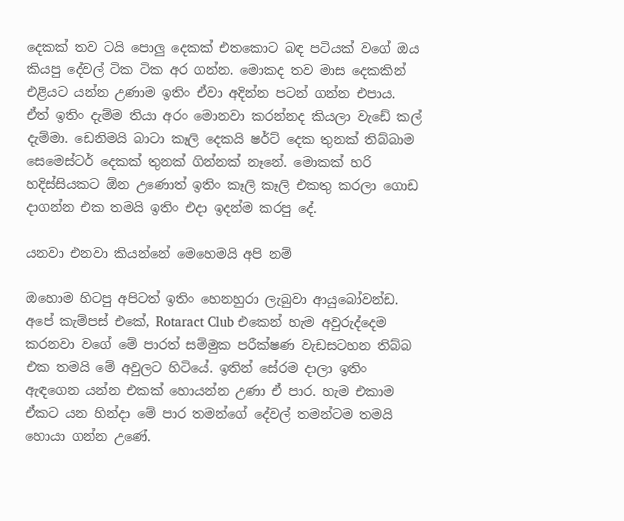දෙකක් තව ටයි පොලු දෙකක් එතකොට බඳ පටියක් වගේ ඔය කියපු දේවල් ටික ටික අර ගන්න. මොකද තව මාස දෙකකින් එළියට යන්න උණාම ඉතිං ඒවා අදින්න පටන් ගන්න එපාය. ඒත් ඉතිං දැම්ම තියා අරං මොනවා කරන්නද කියලා වැඩේ කල් දැම්මා. ඩෙනිමයි බාටා කෑලි දෙකයි ෂර්ට් දෙක තුනක් තිබ්බාම සෙමෙස්ටර් දෙකක් තුනක් ගින්නක් නෑනේ. මොකක් හරි හදිස්සියකට ඕන උණොත් ඉතිං කෑලි කෑලි එකතු කරලා ගොඩ දාගන්න එක තමයි ඉතිං එදා ඉදන්ම කරපු දේ.

යනවා එනවා කියන්නේ මෙහෙමයි අපි නම්

ඔහොම හිටපු අපිටත් ඉතිං හෙනහුරා ලැබුවා ආයුබෝවන්ඩ. අපේ කැම්පස් එකේ, Rotaract Club එකෙන් හැම අවුරුද්දෙම කරනවා වගේ මේ පාරත් සම්මුක පරීක්ෂණ වැඩසටහන තිබ්බ එක තමයි මේ අවුලට හිටියේ. ඉතින් සේරම දාලා ඉතිං ඇඳගෙන යන්න එකක් හොයන්න උණා ඒ පාර. හැම එකාම ඒකට යන හින්දා මේ පාර තමන්ගේ දේවල් තමන්ටම තමයි හොයා ගන්න උණේ.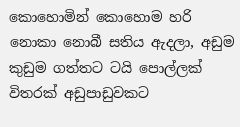කොහොමින් කොහොම හරි නොකා නොබී සතිය ඇදලා, අඩුම කුඩුම ගත්තට ටයි පොල්ලක් විතරක් අඩුපාඩුවකට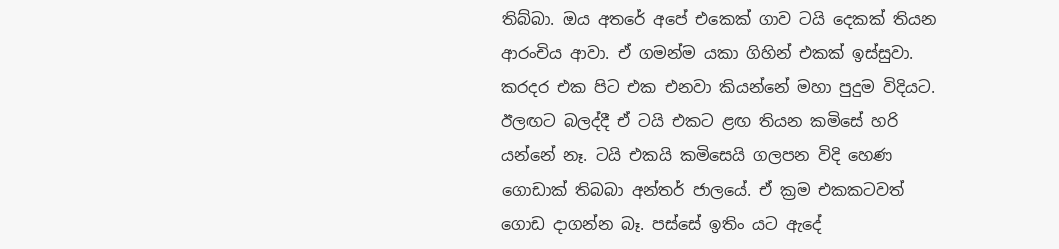තිබ්බා. ඔය අතරේ අපේ එකෙක් ගාව ටයි දෙකක් තියන ආරංචිය ආවා. ඒ ගමන්ම යකා ගිහින් එකක් ඉස්සුවා. කරදර එක පිට එක එනවා කියන්නේ මහා පුදුම විදියට. ඊලඟට බලද්දී ඒ ටයි එකට ළඟ තියන කමිසේ හරි යන්නේ නෑ. ටයි එකයි කමිසෙයි ගලපන විදි හෙණ ගොඩාක් තිබබා අන්තර් ජාලයේ. ඒ ක්‍රම එකකටවත් ගොඩ දාගන්න බෑ. පස්සේ ඉතිං යට ඇදේ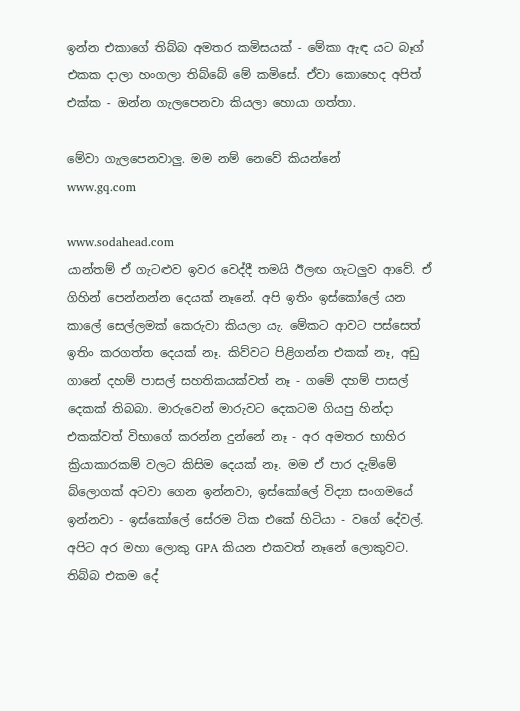ඉන්න එකාගේ තිබ්බ අමතර කමිසයක් - මේකා ඇඳ යට බෑග් එකක දාලා හංගලා තිබ්බේ මේ කමිසේ. ඒවා කොහෙද අපිත් එක්ක - ඔන්න ගැලපෙනවා කියලා හොයා ගත්තා.

මේවා ගැලපෙනවාලු. මම නම් නෙවේ කියන්නේ
www.gq.com

www.sodahead.com
යාන්තම් ඒ ගැටළුව ඉවර වෙද්දී තමයි ඊලඟ ගැටලුව ආවේ. ඒ ගිහින් පෙන්නන්න දෙයක් නෑනේ. අපි ඉතිං ඉස්කෝලේ යන කාලේ සෙල්ලමක් කෙරුවා කියලා යැ. මේකට ආවට පස්සෙත් ඉතිං කරගත්ත දෙයක් නෑ. කිව්වට පිළිගන්න එකක් නෑ, අඩු ගානේ දහම් පාසල් සහතිකයක්වත් නෑ - ගමේ දහම් පාසල් දෙකක් තිබබා. මාරුවෙන් මාරුවට දෙකටම ගියපු හින්දා එකක්වත් විභාගේ කරන්න දුන්නේ නෑ - අර අමතර භාහිර ක්‍රියාකාරකම් වලට කිසිම දෙයක් නෑ. මම ඒ පාර දැම්මේ බ්ලොගක් අටවා ගෙන ඉන්නවා, ඉස්කෝලේ විද්‍යා සංගමයේ ඉන්නවා - ඉස්කෝලේ සේරම ටික එකේ හිටියා - වගේ දේවල්. අපිට අර මහා ලොකු GPA කියන එකවත් නෑනේ ලොකුවට. තිබ්බ එකම දේ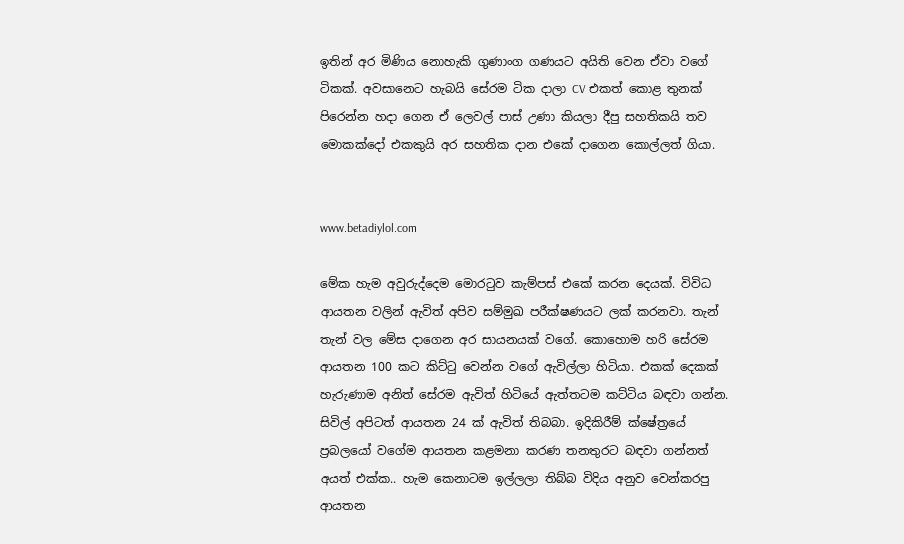ඉතින් අර මිණිය නොහැකි ගුණාංග ගණයට අයිති වෙන ඒවා වගේ ටිකක්. අවසානෙට හැබයි සේරම ටික දාලා CV එකත් කොළ තුනක් පිරෙන්න හදා ගෙන ඒ ලෙවල් පාස් උණා කියලා දීපු සහතිකයි තව මොකක්දෝ එකකුයි අර සහතික දාන එකේ දාගෙන කොල්ලත් ගියා.


www.betadiylol.com

මේක හැම අවුරුද්දෙම මොරටුව කැම්පස් එකේ කරන දෙයක්. විවිධ ආයතන වලින් ඇවිත් අපිව සම්මුඛ පරීක්ෂණයට ලක් කරනවා. තැන් තැන් වල මේස දාගෙන අර සායනයක් වගේ. කොහොම හරි සේරම ආයතන 100 කට කිට්ටු වෙන්න වගේ ඇවිල්ලා හිටියා. එකක් දෙකක් හැරුණාම අනිත් සේරම ඇවිත් හිටියේ ඇත්තටම කට්ටිය බඳවා ගන්න. සිවිල් අපිටත් ආයතන 24 ක් ඇවිත් තිබබා. ඉදිකිරීම් ක්ෂේත්‍රයේ ප්‍රබලයෝ වගේම ආයතන කළමනා කරණ තනතුරට බඳවා ගන්නත් අයත් එක්ක.. හැම කෙනාටම ඉල්ලලා තිබ්බ විදිය අනුව වෙන්කරපු ආයතන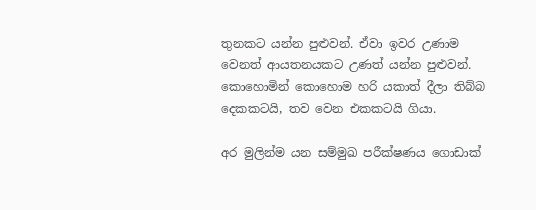තුනකට යන්න පුළුවන්. ඒවා ඉවර උණාම වෙනත් ආයතනයකට උණත් යන්න පුළුවන්. කොහොමින් කොහොම හරි යකාත් දීලා තිබ්බ දෙකකටයි, තව වෙන එකකටයි ගියා.

අර මුලින්ම යන සම්මුඛ පරීක්ෂණය ගොඩාක්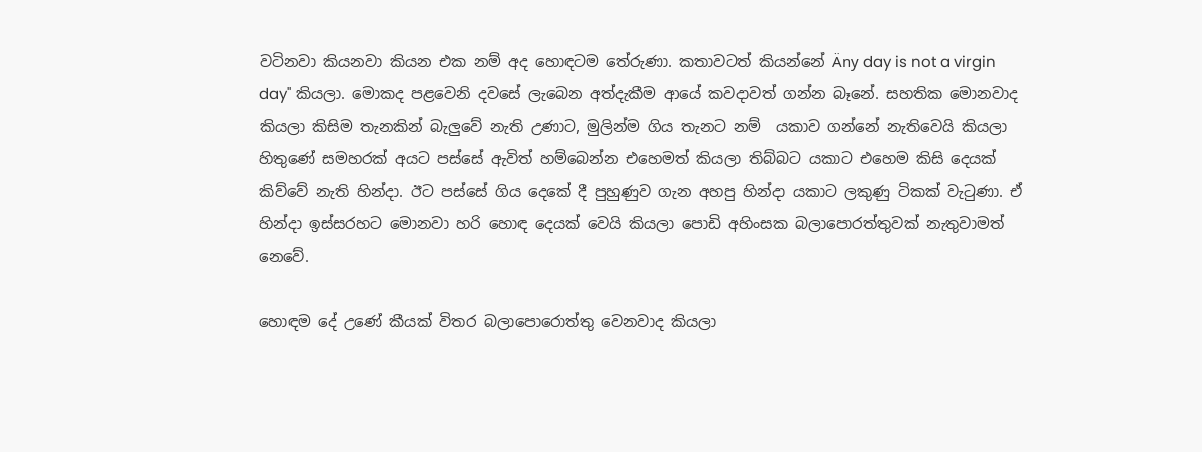වටිනවා කියනවා කියන එක නම් අද හොඳටම තේරුණා. කතාවටත් කියන්නේ Äny day is not a virgin day" කියලා. මොකද පළවෙනි දවසේ ලැබෙන අත්දැකීම ආයේ කවදාවත් ගන්න බෑනේ. සහතික මොනවාද කියලා කිසිම තැනකින් බැලුවේ නැති උණාට, මුලින්ම ගිය තැනට නම්  යකාව ගන්නේ නැතිවෙයි කියලා හිතුණේ සමහරක් අයට පස්සේ ඇවිත් හම්බෙන්න එහෙමත් කියලා තිබ්බට යකාට එහෙම කිසි දෙයක් කිව්වේ නැති හින්දා. ඊට පස්සේ ගිය දෙකේ දී පුහුණුව ගැන අහපු හින්දා යකාට ලකුණු ටිකක් වැටුණා. ඒ හින්දා ඉස්සරහට මොනවා හරි හොඳ දෙයක් වෙයි කියලා පොඩි අහිංසක බලාපොරත්තුවක් නැතුවාමත් නෙවේ.

හොඳම දේ උණේ කීයක් විතර බලාපොරොත්තු වෙනවාද කියලා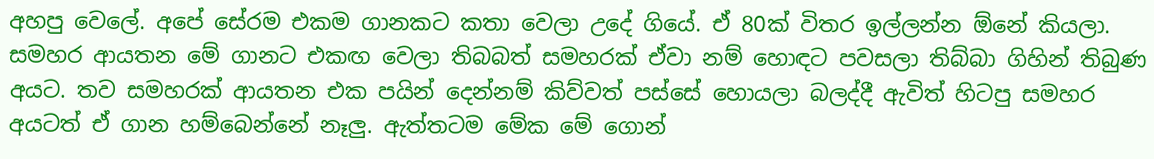අහපු වෙලේ. අපේ සේරම එකම ගානකට කතා වෙලා උදේ ගියේ. ඒ 80ක් විතර ඉල්ලන්න ඕනේ කියලා. සමහර ආයතන මේ ගානට එකඟ වෙලා තිබබත් සමහරක් ඒවා නම් හොඳට පවසලා තිබ්බා ගිහින් තිබුණ අයට. තව සමහරක් ආයතන එක පයින් දෙන්නම් කිව්වත් පස්සේ හොයලා බලද්දී ඇවිත් හිටපු සමහර අයටත් ඒ ගාන හම්බෙන්නේ නෑලු. ඇත්තටම මේක මේ ගොන්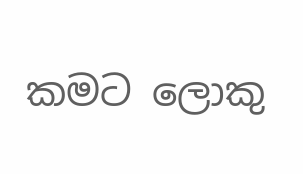කමට ලොකු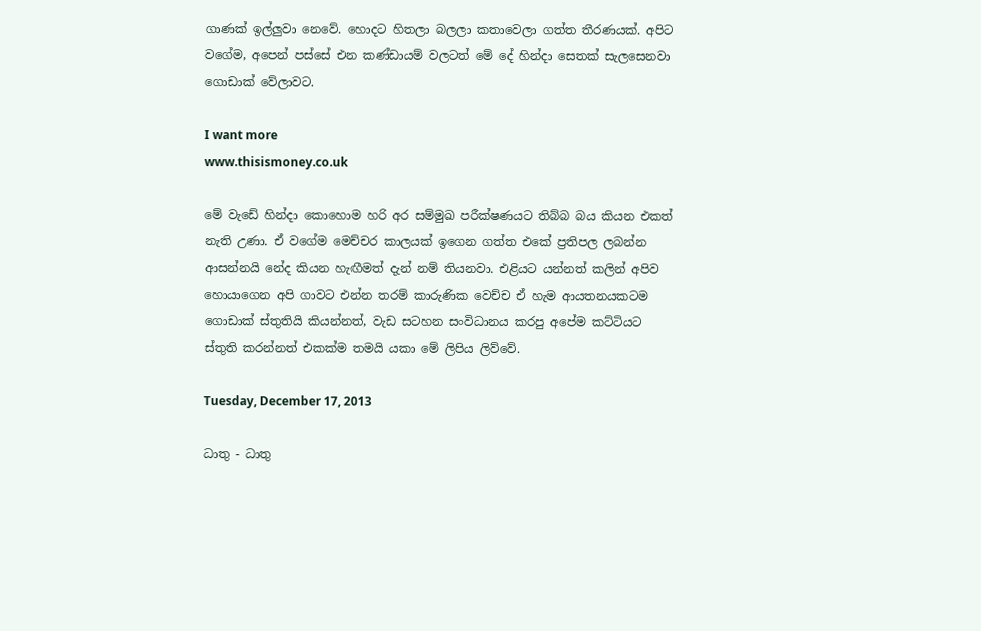ගාණක් ඉල්ලුවා නෙවේ. හොදට හිතලා බලලා කතාවෙලා ගත්ත තීරණයක්. අපිට වගේම, අපෙන් පස්සේ එන කණ්ඩායම් වලටත් මේ දේ හින්දා සෙතක් සැලසෙනවා ගොඩාක් වේලාවට.

I want more
www.thisismoney.co.uk

මේ වැඩේ හින්දා කොහොම හරි අර සම්මුඛ පරීක්ෂණයට තිබ්බ බය කියන එකත් නැති උණා. ඒ වගේම මෙච්චර කාලයක් ඉගෙන ගත්ත එකේ ප්‍රතිපල ලබන්න ආසන්නයි නේද කියන හැඟීමත් දැන් නම් තියනවා. එළියට යන්නත් කලින් අපිව හොයාගෙන අපි ගාවට එන්න තරම් කාරුණික වෙච්ච ඒ හැම ආයතනයකටම ගොඩාක් ස්තුතියි කියන්නත්, වැඩ සටහන සංවිධානය කරපු අපේම කට්ටියට ස්තුති කරන්නත් එකක්ම තමයි යකා මේ ලිපිය ලිව්වේ.

Tuesday, December 17, 2013

ධාතු - ධාතු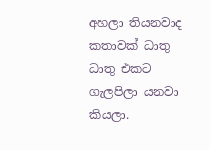අහලා තියනවාද කතාවක් ධාතු ධාතු එකට ගැලපිලා යනවා කියලා.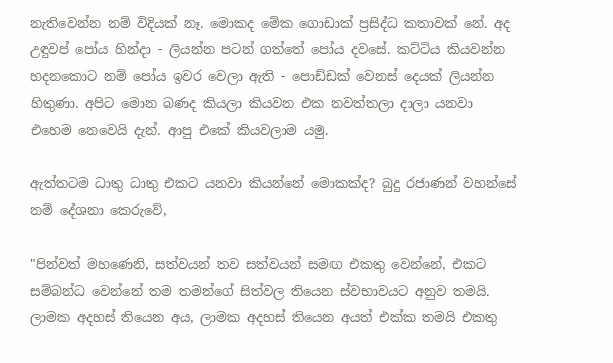නැතිවෙන්න නම් විදියක් නෑ. මොකද මේක ගොඩාක් ප්‍රසිද්ධ කතාවක් නේ. අද උඳුවප් පෝය හින්දා - ලියන්න පටන් ගත්තේ පෝය දවසේ. කට්ටිය කියවන්න හදනකොට නම් පෝය ඉවර වෙලා ඇති - පොඩ්ඩක් වෙනස් දෙයක් ලියන්න හිතුණා. අපිට මොන බණද කියලා කියවන එක නවත්තලා දාලා යනවා එහෙම නෙවෙයි දැන්. ආපු එකේ කියවලාම යමු.

ඇත්තටම ධාතු ධාතු එකට යනවා කියන්නේ මොකක්ද? බුදු රජාණන් වහන්සේ නම් දේශනා කෙරුවේ,

"පින්වත් මහණෙනි, සත්වයන් තව සත්වයන් සමඟ එකතු වෙන්නේ, එකට සම්බන්ධ වෙන්නේ තම තමන්ගේ සිත්වල තියෙන ස්වභාවයට අනුව තමයි. ලාමක අදහස් තියෙන අය, ලාමක අදහස් තියෙන අයත් එක්ක තමයි එකතු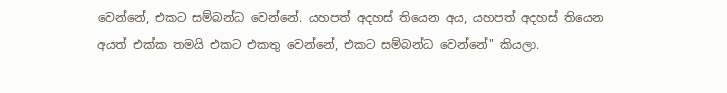වෙන්නේ, එකට සම්බන්ධ වෙන්නේ. යහපත් අදහස් තියෙන අය, යහපත් අදහස් තියෙන අයත් එක්ක තමයි එකට එකතු වෙන්නේ, එකට සම්බන්ධ වෙන්නේ" කියලා.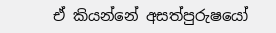ඒ කියන්නේ අසත්පුරුෂයෝ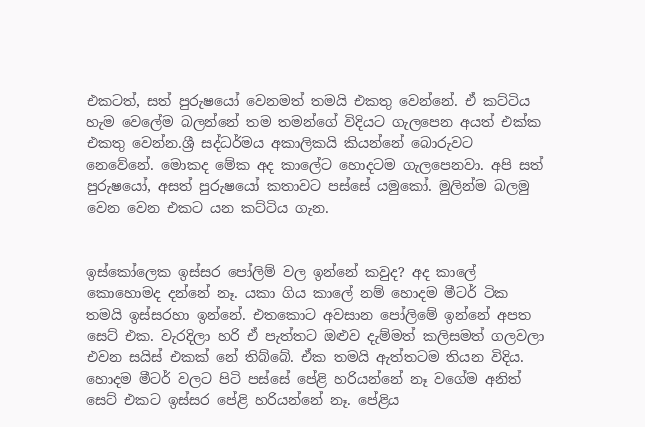එකටත්, සත් පුරුෂයෝ වෙනමත් තමයි එකතු වෙන්නේ. ඒ කට්ටිය හැම වෙලේම බලන්නේ තම තමන්ගේ විදියට ගැලපෙන අයත් එක්ක එකතු වෙන්න.ශ්‍රී සද්ධර්මය අකාලිකයි කියන්නේ බොරුවට නෙවේනේ. මොකද මේක අද කාලේට හොදටම ගැලපෙනවා. අපි සත් පුරුෂයෝ, අසත් පුරුෂයෝ කතාවට පස්සේ යමුකෝ. මුලින්ම බලමු වෙන වෙන එකට යන කට්ටිය ගැන.


ඉස්කෝලෙක ඉස්සර පෝලිම් වල ඉන්නේ කවුද? අද කාලේ කොහොමද දන්නේ නෑ. යකා ගිය කාලේ නම් හොදම මීටර් ටික තමයි ඉස්සරහා ඉන්නේ. එතකොට අවසාන පෝලිමේ ඉන්නේ අපත සෙට් එක. වැරදිලා හරි ඒ පැත්තට ඔළුව දැම්මත් කලිසමත් ගලවලා එවන සයිස් එකක් නේ තිබ්බේ. ඒක තමයි ඇත්තටම තියන විදිය. හොදම මීටර් වලට පිටි පස්සේ පේළි හරියන්නේ නෑ වගේම අනිත් සෙට් එකට ඉස්සර පේළි හරියන්නේ නෑ. පේළිය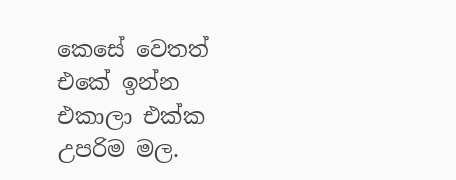කෙසේ වෙතත් එකේ ඉන්න එකාලා එක්ක උපරිම මල.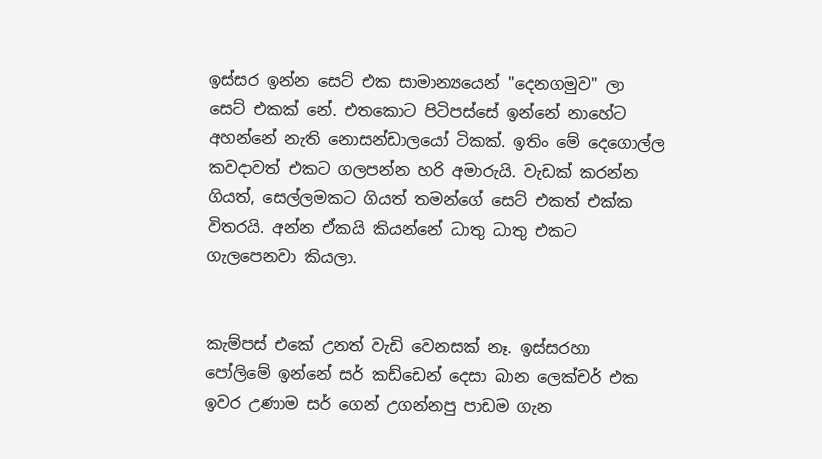ඉස්සර ඉන්න සෙට් එක සාමාන්‍යයෙන් "දෙනගමුව" ලා සෙට් එකක් නේ. එතකොට පිටිපස්සේ ඉන්නේ නාහේට අහන්නේ නැති නොසන්ඩාලයෝ ටිකක්. ඉතිං මේ දෙගොල්ල කවදාවත් එකට ගලපන්න හරි අමාරුයි. වැඩක් කරන්න ගියත්, සෙල්ලමකට ගියත් තමන්ගේ සෙට් එකත් එක්ක විතරයි. අන්න ඒකයි කියන්නේ ධාතු ධාතු එකට ගැලපෙනවා කියලා.


කැම්පස් එකේ උනත් වැඩි වෙනසක් නෑ. ඉස්සරහා පෝලිමේ ඉන්නේ සර් කඩ්ඩෙන් දෙසා බාන ලෙක්චර් එක ඉවර උණාම සර් ගෙන් උගන්නපු පාඩම ගැන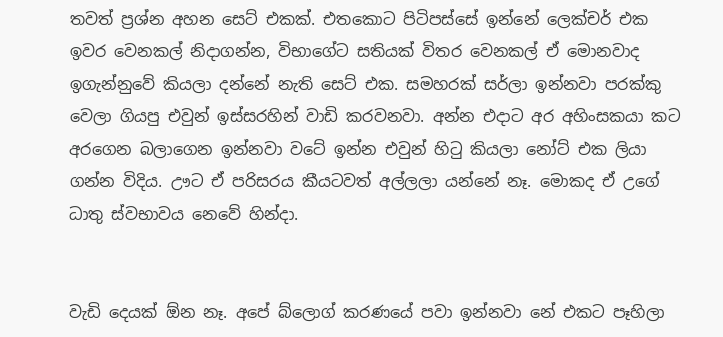තවත් ප්‍රශ්න අහන සෙට් එකක්. එතකොට පිටිපස්සේ ඉන්නේ ලෙක්චර් එක ඉවර වෙනකල් නිදාගන්න, විභාගේට සතියක් විතර වෙනකල් ඒ මොනවාද ඉගැන්නුවේ කියලා දන්නේ නැති සෙට් එක. සමහරක් සර්ලා ඉන්නවා පරක්කු වෙලා ගියපු එවුන් ඉස්සරහින් වාඩි කරවනවා. අන්න එදාට අර අහිංසකයා කට අරගෙන බලාගෙන ඉන්නවා වටේ ඉන්න එවුන් හිටු කියලා නෝට් එක ලියා ගන්න විදිය. ඌට ඒ පරිසරය කීයටවත් අල්ලලා යන්නේ නෑ. මොකද ඒ උගේ ධාතු ස්වභාවය නෙවේ හින්දා.


වැඩි දෙයක් ඕන නෑ. අපේ බ්ලොග් කරණයේ පවා ඉන්නවා නේ එකට පෑහිලා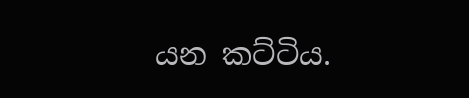යන කට්ටිය.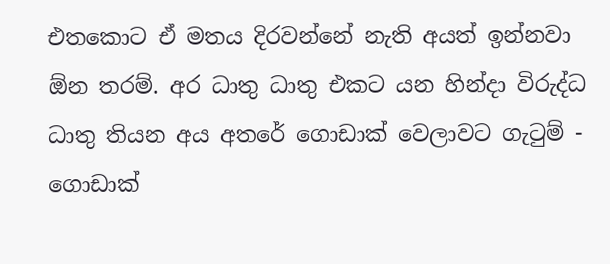එතකොට ඒ මතය දිරවන්නේ නැති අයත් ඉන්නවා ඕන තරම්. අර ධාතු ධාතු එකට යන හින්දා විරුද්ධ ධාතු තියන අය අතරේ ගොඩාක් වෙලාවට ගැටුම් - ගොඩාක්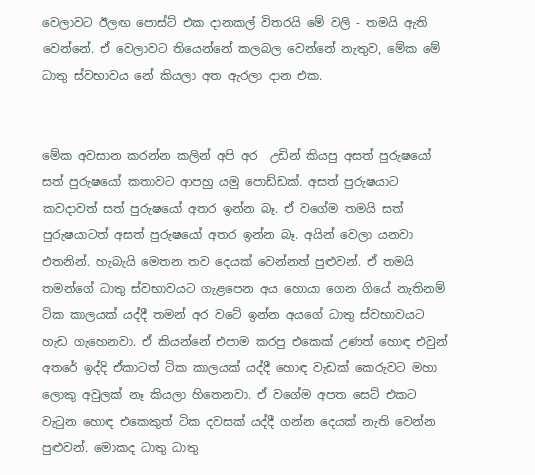වෙලාවට ඊලඟ පොස්ට් එක දානකල් විතරයි මේ වලි - තමයි ඇති වෙන්නේ. ඒ වෙලාවට තියෙන්නේ කලබල වෙන්නේ නැතුව, මේක මේ ධාතු ස්වභාවය නේ කියලා අත ඇරලා දාන එක.


මේක අවසාන කරන්න කලින් අපි අර  උඩින් කියපු අසත් පුරුෂයෝ සත් පුරුෂයෝ කතාවට ආපහු යමු පොඩ්ඩක්. අසත් පුරුෂයාට කවදාවත් සත් පුරුෂයෝ අතර ඉන්න බෑ. ඒ වගේම තමයි සත් පුරුෂයාටත් අසත් පුරුෂයෝ අතර ඉන්න බෑ. අයින් වෙලා යනවා එතනින්. හැබැයි මෙතන තව දෙයක් වෙන්නත් පුළුවන්. ඒ තමයි තමන්ගේ ධාතු ස්වභාවයට ගැළපෙන අය හොයා ගෙන ගියේ නැතිනම් ටික කාලයක් යද්දී තමන් අර වටේ ඉන්න අයගේ ධාතු ස්වභාවයට හැඩ ගැහෙනවා. ඒ කියන්නේ එපාම කරපු එකෙක් උණත් හොඳ එවුන් අතරේ ඉද්දි ඒකාටත් ටික කාලයක් යද්දී හොඳ වැඩක් කෙරුවට මහා ලොකු අවුලක් නෑ කියලා හිතෙනවා. ඒ වගේම අපත සෙට් එකට වැටුන හොඳ එකෙකුත් ටික දවසක් යද්දී ගන්න දෙයක් නැති වෙන්න පුළුවන්. මොකද ධාතු ධාතු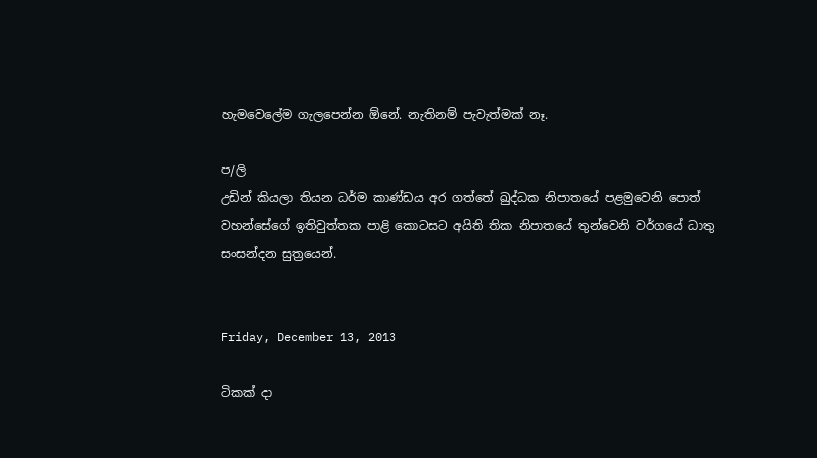හැමවෙලේම ගැලපෙන්න ඕනේ. නැතිනම් පැවැත්මක් නෑ.

ප/ලි
උඩින් කියලා තියන ධර්ම කාණ්ඩය අර ගත්තේ ඛුද්ධක නිපාතයේ පළමුවෙනි පොත් වහන්සේගේ ඉතිවුත්තක පාළි කොටසට අයිති තික නිපාතයේ තුන්වෙනි වර්ගයේ ධාතු සංසන්දන සුත්‍රයෙන්.


Friday, December 13, 2013

ටිකක් දා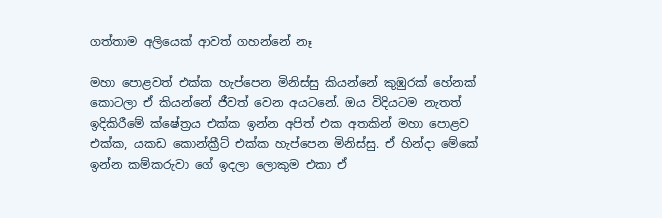ගත්තාම අලියෙක් ආවත් ගහන්නේ නෑ

මහා පොළවත් එක්ක හැප්පෙන මිනිස්සු කියන්නේ කුඹුරක් හේනක් කොටලා ඒ කියන්නේ ජීවත් වෙන අයටනේ. ඔය විදියටම නැතත් ඉදිකිරීමේ ක්ෂේත්‍රය එක්ක ඉන්න අපිත් එක අතකින් මහා පොළව එක්ක, යකඩ කොන්ක්‍රීට් එක්ක හැප්පෙන මිනිස්සු. ඒ හින්දා මේකේ ඉන්න කම්කරුවා ගේ ඉදලා ලොකුම එකා ඒ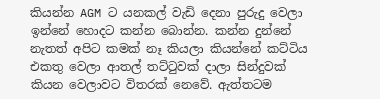කියන්න AGM ට යනකල් වැඩි දෙනා පුරුදු වෙලා ඉන්නේ හොදට කන්න බොන්න. කන්න දුන්නේ නැතත් අපිට කමක් නෑ කියලා කියන්නේ කට්ටිය එකතු වෙලා ආතල් තට්ටුවක් දාලා සින්දුවක් කියන වෙලාවට විතරක් නෙවේ. ඇත්තටම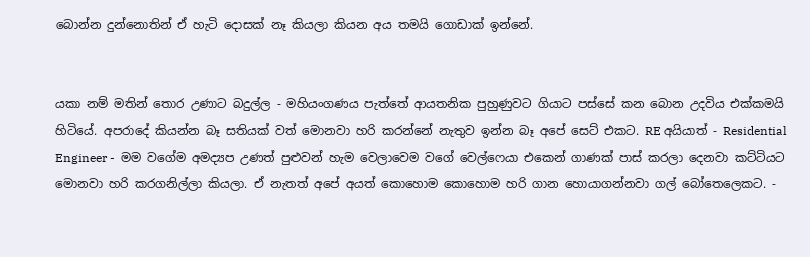බොන්න දුන්නොතින් ඒ හැටි දොසක් නෑ කියලා කියන අය තමයි ගොඩාක් ඉන්නේ.


යකා නම් මතින් තොර උණාට බදුල්ල - මහියංගණය පැත්තේ ආයතනික පුහුණුවට ගියාට පස්සේ කන බොන උදවිය එක්කමයි හිටියේ. අපරාදේ කියන්න බෑ සතියක් වත් මොනවා හරි කරන්නේ නැතුව ඉන්න බෑ අපේ සෙට් එකට. RE අයියාත් - Residential Engineer -  මම වගේම අමද්‍යප උණත් පුළුවන් හැම වෙලාවෙම වගේ වෙල්ෆෙයා එකෙන් ගාණක් පාස් කරලා දෙනවා කට්ටියට මොනවා හරි කරගනිල්ලා කියලා. ඒ නැතත් අපේ අයත් කොහොම කොහොම හරි ගාන හොයාගන්නවා ගල් බෝතෙලෙකට. -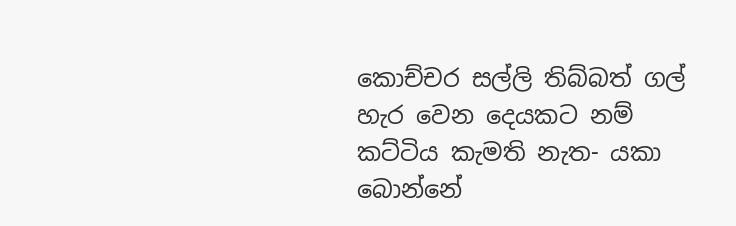කොච්චර සල්ලි තිබ්බත් ගල් හැර වෙන දෙයකට නම් කට්ටිය කැමති නැත- යකා  බොන්නේ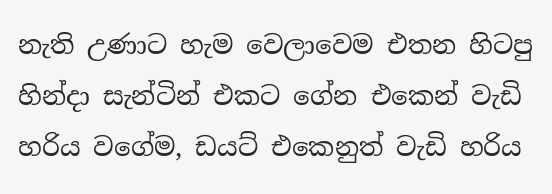නැති උණාට හැම වෙලාවෙම එතන හිටපු හින්දා සැන්ටින් එකට ගේන එකෙන් වැඩි හරිය වගේම, ඩයට් එකෙනුත් වැඩි හරිය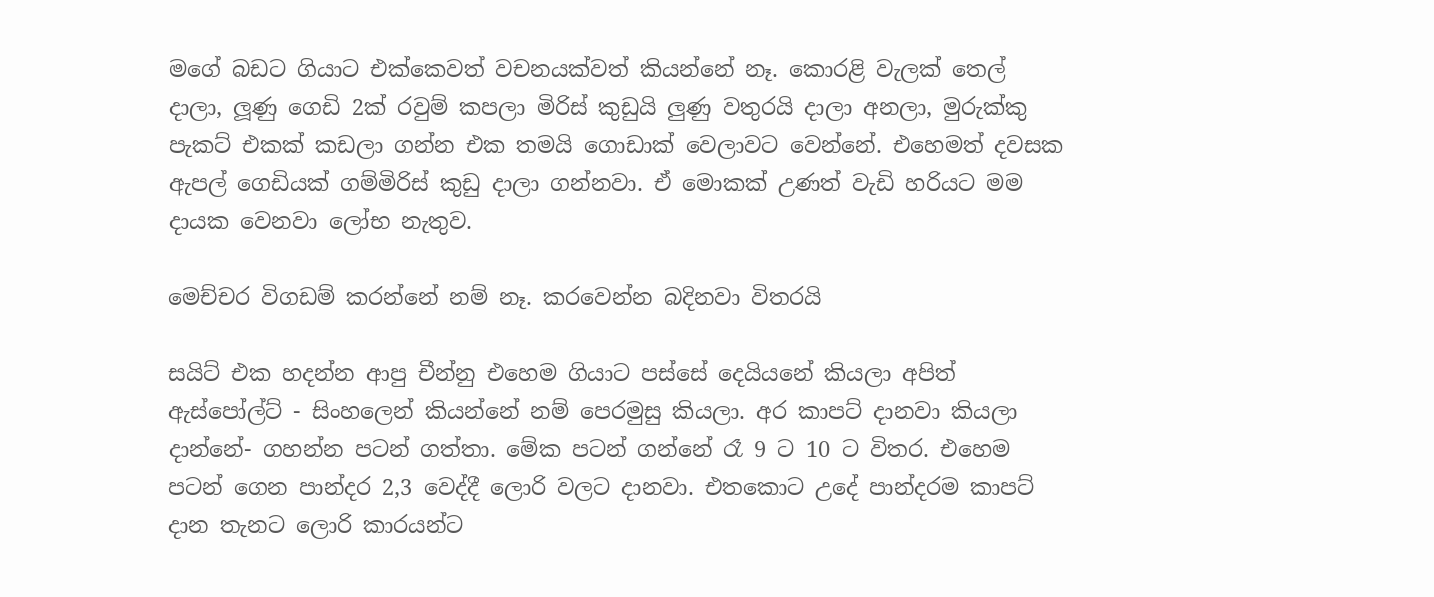මගේ බඩට ගියාට එක්කෙවත් වචනයක්වත් කියන්නේ නෑ. කොරළි වැලක් තෙල් දාලා, ලූණු ගෙඩි 2ක් රවුම් කපලා මිරිස් කුඩුයි ලුණු වතුරයි දාලා අනලා, මුරුක්කු පැකට් එකක් කඩලා ගන්න එක තමයි ගොඩාක් වෙලාවට වෙන්නේ. එහෙමත් දවසක ඇපල් ගෙඩියක් ගම්මිරිස් කුඩු දාලා ගන්නවා. ඒ මොකක් උණත් වැඩි හරියට මම දායක වෙනවා ලෝභ නැතුව.

මෙච්චර විගඩම් කරන්නේ නම් නෑ. කරවෙන්න බදිනවා විතරයි

සයිට් එක හදන්න ආපු චීන්නු එහෙම ගියාට පස්සේ දෙයියනේ කියලා අපිත් ඇස්පෝල්ට් - සිංහලෙන් කියන්නේ නම් පෙරමුසු කියලා. අර කාපට් දානවා කියලා දාන්නේ- ගහන්න පටන් ගත්තා. මේක පටන් ගන්නේ රෑ 9 ට 10 ට විතර. එහෙම පටන් ගෙන පාන්දර 2,3 වෙද්දී ලොරි වලට දානවා. එතකොට උදේ පාන්දරම කාපට් දාන තැනට ලොරි කාරයන්ට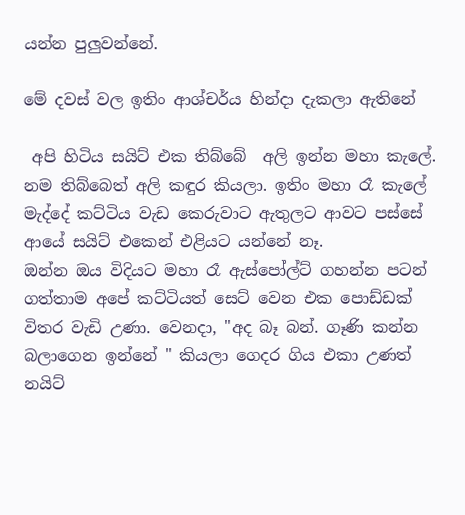යන්න පුලුවන්නේ.

මේ දවස් වල ඉතිං ආශ්චර්ය හින්දා දැකලා ඇතිනේ

 අපි හිටිය සයිට් එක තිබ්බේ  අලි ඉන්න මහා කැලේ. නම තිබ්බෙත් අලි කඳුර කියලා. ඉතිං මහා රෑ කැලේ මැද්දේ කට්ටිය වැඩ කෙරුවාට ඇතුලට ආවට පස්සේ ආයේ සයිට් එකෙන් එළියට යන්නේ නෑ.
ඔන්න ඔය විදියට මහා රෑ ඇස්පෝල්ට් ගහන්න පටන් ගත්තාම අපේ කට්ටියත් සෙට් වෙන එක පොඩ්ඩක් විතර වැඩි උණා. වෙනදා, "අද බෑ බන්. ගෑණි කන්න බලාගෙන ඉන්නේ " කියලා ගෙදර ගිය එකා උණත්  නයිට්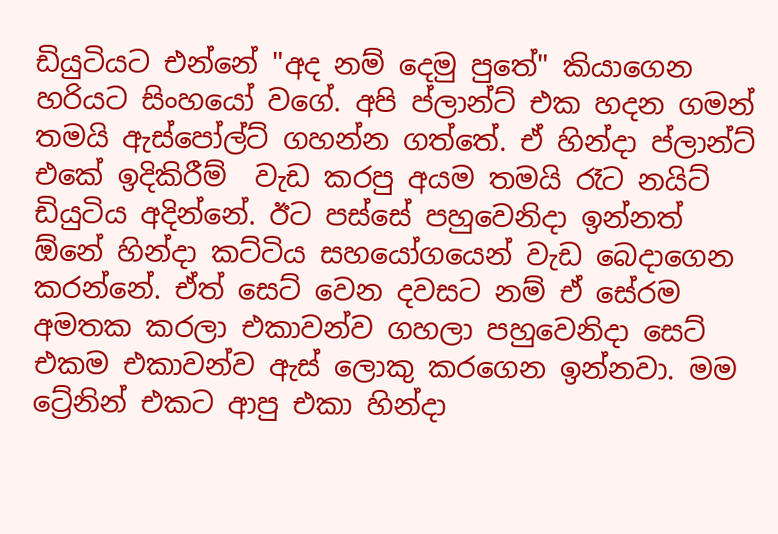ඩියුටියට එන්නේ "අද නම් දෙමු පුතේ" කියාගෙන හරියට සිංහයෝ වගේ. අපි ප්ලාන්ට් එක හදන ගමන් තමයි ඇස්පෝල්ට් ගහන්න ගත්තේ. ඒ හින්දා ප්ලාන්ට් එකේ ඉදිකිරීම්  වැඩ කරපු අයම තමයි රෑට නයිට් ඩියුටිය අදින්නේ. ඊට පස්සේ පහුවෙනිදා ඉන්නත් ඕනේ හින්දා කට්ටිය සහයෝගයෙන් වැඩ බෙදාගෙන කරන්නේ. ඒත් සෙට් වෙන දවසට නම් ඒ සේරම අමතක කරලා එකාවන්ව ගහලා පහුවෙනිදා සෙට් එකම එකාවන්ව ඇස් ලොකු කරගෙන ඉන්නවා. මම ට්‍රේනින් එකට ආපු එකා හින්දා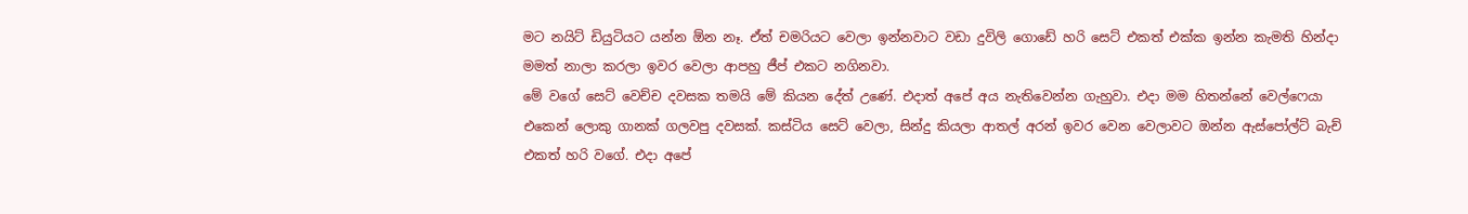මට නයිට් ඩියුටියට යන්න ඕන නෑ. ඒත් චමරියට වෙලා ඉන්නවාට වඩා දුවිලි ගොඩේ හරි සෙට් එකත් එක්ක ඉන්න කැමති හින්දා මමත් නාලා කරලා ඉවර වෙලා ආපහු ජීප් එකට නගිනවා.
මේ වගේ සෙට් වෙච්ච දවසක තමයි මේ කියන දේත් උණේ. එදාත් අපේ අය නැතිවෙන්න ගැහුවා. එදා මම හිතන්නේ වෙල්ෆෙයා එකෙන් ලොකු ගානක් ගලවපු දවසක්. කස්ටිය සෙට් වෙලා, සින්දු කියලා ආතල් අරන් ඉවර වෙන වෙලාවට ඔන්න ඇස්පෝල්ට් බැච් එකත් හරි වගේ. එදා අපේ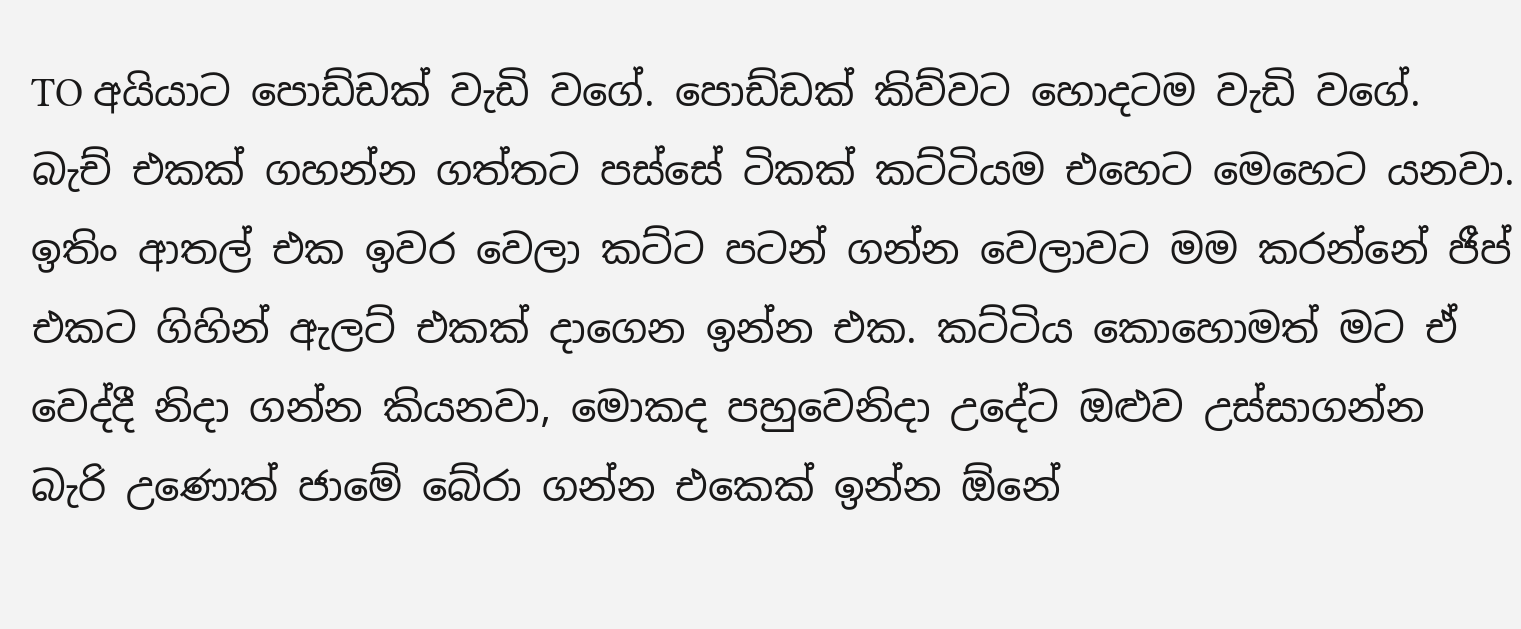TO අයියාට පොඩ්ඩක් වැඩි වගේ. පොඩ්ඩක් කිව්වට හොදටම වැඩි වගේ. බැච් එකක් ගහන්න ගත්තට පස්සේ ටිකක් කට්ටියම එහෙට මෙහෙට යනවා. ඉතිං ආතල් එක ඉවර වෙලා කට්ට පටන් ගන්න වෙලාවට මම කරන්නේ ජීප් එකට ගිහින් ඇලට් එකක් දාගෙන ඉන්න එක. කට්ටිය කොහොමත් මට ඒ වෙද්දී නිදා ගන්න කියනවා, මොකද පහුවෙනිදා උදේට ඔළුව උස්සාගන්න බැරි උණොත් ජාමේ බේරා ගන්න එකෙක් ඉන්න ඕනේ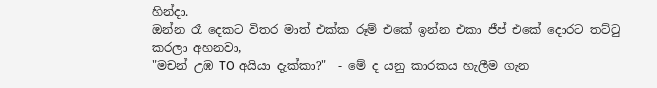හින්දා.
ඔන්න රෑ දෙකට විතර මාත් එක්ක රූම් එකේ ඉන්න එකා ජීප් එකේ දොරට තට්ටු කරලා අහනවා,
"මචන් උඹ TO අයියා දැක්කා?"  - මේ ද යනු කාරකය හැලීම ගැන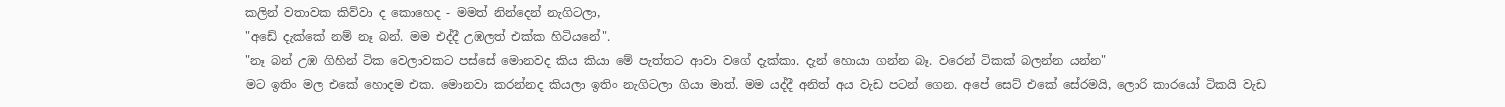කලින් වතාවක කිව්වා ද කොහෙද - මමත් නින්දෙන් නැගිටලා,
"අඩේ දැක්කේ නම් නෑ බන්. මම එද්දී උඹලත් එක්ක හිටියනේ".
"නෑ බන් උඹ ගිහින් ටික වෙලාවකට පස්සේ මොනවද කිය කියා මේ පැත්තට ආවා වගේ දැක්කා. දැන් හොයා ගන්න බෑ. වරෙන් ටිකක් බලන්න යන්න"
මට ඉතිං මල එකේ හොදම එක. මොනවා කරන්නද කියලා ඉතිං නැගිටලා ගියා මාත්. මම යද්දී අනිත් අය වැඩ පටන් ගෙන. අපේ සෙට් එකේ සේරමයි, ලොරි කාරයෝ ටිකයි වැඩ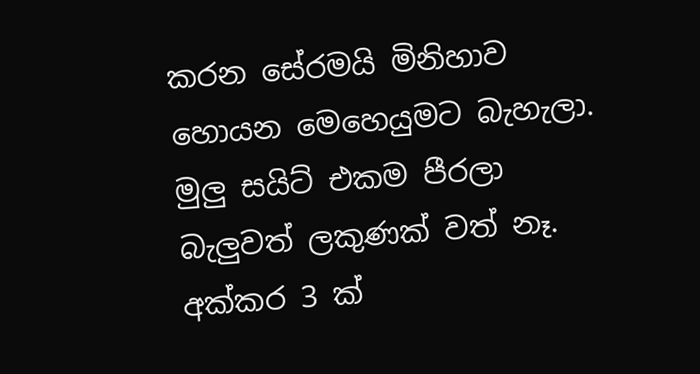කරන සේරමයි මිනිහාව හොයන මෙහෙයුමට බැහැලා. මුලු සයිට් එකම පීරලා බැලුවත් ලකුණක් වත් නෑ. අක්කර 3 ක්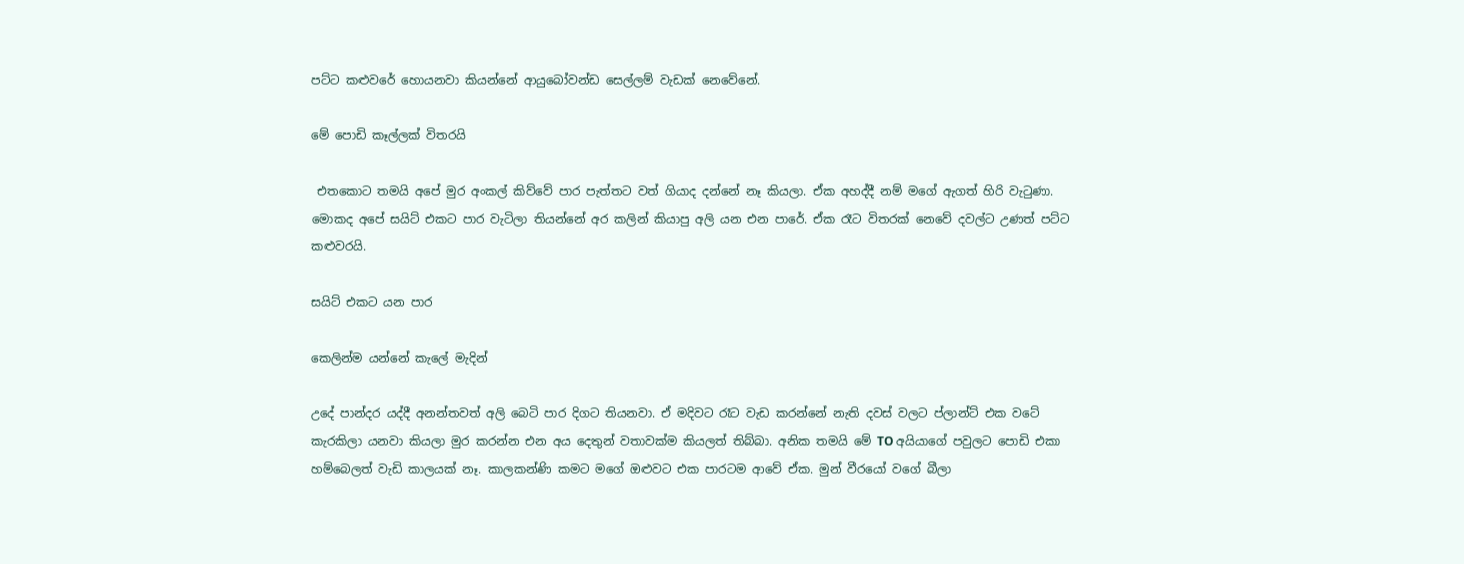පට්ට කළුවරේ හොයනවා කියන්නේ ආයුබෝවන්ඩ සෙල්ලම් වැඩක් නෙවේනේ.

මේ පොඩි කෑල්ලක් විතරයි

 එතකොට තමයි අපේ මුර අංකල් කිව්වේ පාර පැත්තට වත් ගියාද දන්නේ නෑ කියලා. ඒක අහද්දී නම් මගේ ඇගත් හිරි වැටුණා. මොකද අපේ සයිට් එකට පාර වැටිලා තියන්නේ අර කලින් කියාපු අලි යන එන පාරේ. ඒක රෑට විතරක් නෙවේ දවල්ට උණත් පට්ට කළුවරයි.

සයිට් එකට යන පාර

කෙලින්ම යන්නේ කැලේ මැදින්

උදේ පාන්දර යද්දී අනන්තවත් අලි බෙටි පාර දිගට තියනවා. ඒ මදිවට රෑට වැඩ කරන්නේ නැති දවස් වලට ප්ලාන්ට් එක වටේ කැරකිලා යනවා කියලා මුර කරන්න එන අය දෙතුන් වතාවක්ම කියලත් තිබ්බා. අනික තමයි මේ TO අයියාගේ පවුලට පොඩි එකා හම්බෙලත් වැඩි කාලයක් නෑ. කාලකන්ණි කමට මගේ ඔළුවට එක පාරටම ආවේ ඒක. මුන් වීරයෝ වගේ බීලා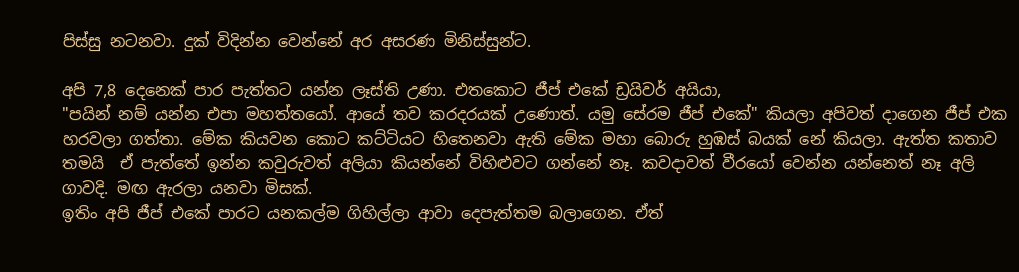පිස්සු නටනවා. දුක් විදින්න වෙන්නේ අර අසරණ මිනිස්සුන්ට.

අපි 7,8 දෙනෙක් පාර පැත්තට යන්න ලෑස්ති උණා. එතකොට ජීප් එකේ ඩ්‍රයිවර් අයියා,
"පයින් නම් යන්න එපා මහත්තයෝ. ආයේ තව කරදරයක් උණොත්. යමු සේරම ජීප් එකේ" කියලා අපිවත් දාගෙන ජීප් එක හරවලා ගත්තා. මේක කියවන කොට කට්ටියට හිතෙනවා ඇති මේක මහා බොරු හුඹස් බයක් නේ කියලා. ඇත්ත කතාව තමයි  ඒ පැත්තේ ඉන්න කවුරුවත් අලියා කියන්නේ විහිළුවට ගන්නේ නෑ. කවදාවත් වීරයෝ වෙන්න යන්නෙත් නෑ අලි ගාවදි. මඟ ඇරලා යනවා මිසක්.
ඉතිං අපි ජීප් එකේ පාරට යනකල්ම ගිහිල්ලා ආවා දෙපැත්තම බලාගෙන. ඒත්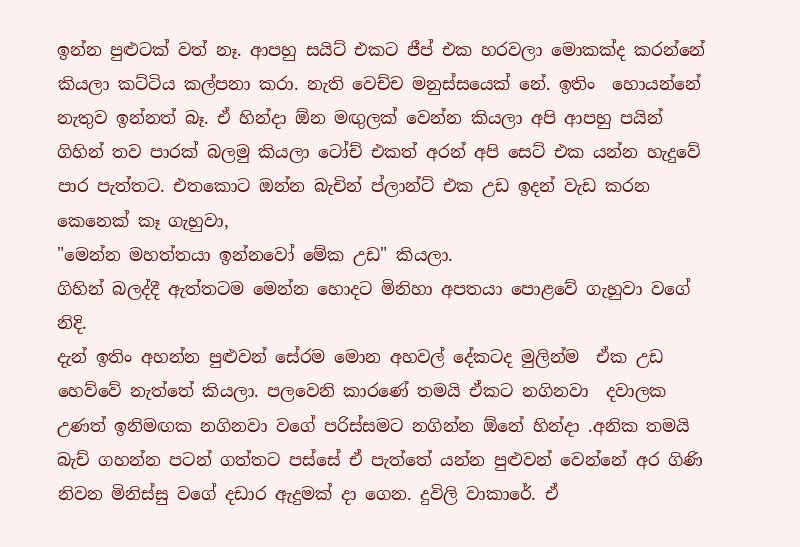ඉන්න පුළුටක් වත් නෑ. ආපහු සයිට් එකට ජීප් එක හරවලා මොකක්ද කරන්නේ කියලා කට්ටිය කල්පනා කරා. නැති වෙච්ච මනුස්සයෙක් නේ. ඉතිං  හොයන්නේ නැතුව ඉන්නත් බෑ. ඒ හින්දා ඕන මඟුලක් වෙන්න කියලා අපි ආපහු පයින් ගිහින් තව පාරක් බලමු කියලා ටෝච් එකත් අරන් අපි සෙට් එක යන්න හැදුවේ පාර පැත්තට. එතකොට ඔන්න බැචින් ප්ලාන්ට් එක උඩ ඉදන් වැඩ කරන කෙනෙක් කෑ ගැහුවා,
"මෙන්න මහත්තයා ඉන්නවෝ මේක උඩ" කියලා.
ගිහින් බලද්දී ඇත්තටම මෙන්න හොදට මිනිහා අපතයා පොළවේ ගැහුවා වගේ නිදි.
දැන් ඉතිං අහන්න පුළුවන් සේරම මොන අහවල් දේකටද මුලින්ම  ඒක උඩ හෙව්වේ නැත්තේ කියලා. පලවෙනි කාරණේ තමයි ඒකට නගිනවා  දවාලක  උණත් ඉනිමඟක නගිනවා වගේ පරිස්සමට නගින්න ඕනේ හින්දා .අනික තමයි බැච් ගහන්න පටන් ගත්තට පස්සේ ඒ පැත්තේ යන්න පුළුවන් වෙන්නේ අර ගිණි නිවන මිනිස්සු වගේ දඩාර ඇදුමක් දා ගෙන. දුවිලි වාකාරේ. ඒ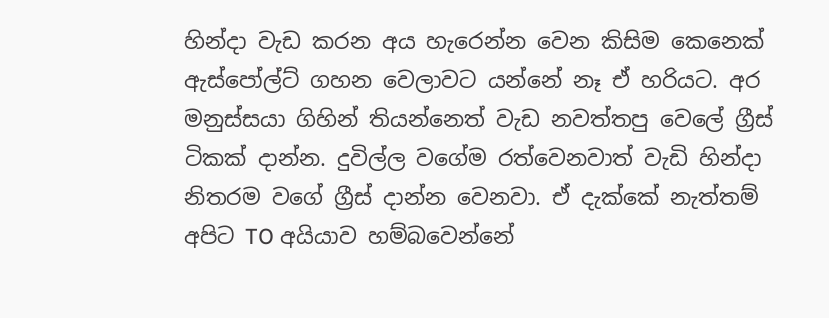හින්දා වැඩ කරන අය හැරෙන්න වෙන කිසිම කෙනෙක් ඇස්පෝල්ට් ගහන වෙලාවට යන්නේ නෑ ඒ හරියට. අර මනුස්සයා ගිහින් තියන්නෙත් වැඩ නවත්තපු වෙලේ ග්‍රීස් ටිකක් දාන්න. දුවිල්ල වගේම රත්වෙනවාත් වැඩි හින්දා නිතරම වගේ ග්‍රීස් දාන්න වෙනවා. ඒ දැක්කේ නැත්තම් අපිට TO අයියාව හම්බවෙන්නේ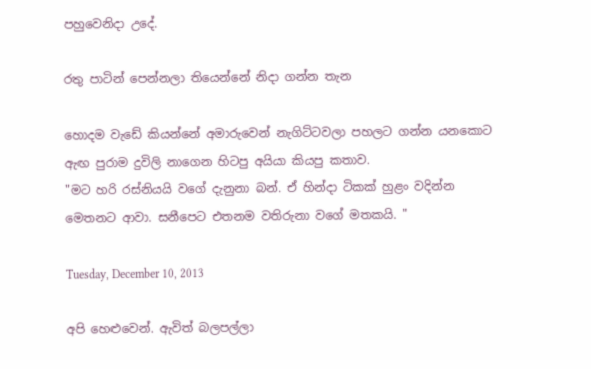පහුවෙනිදා උදේ.

රතු පාටින් පෙන්නලා තියෙන්නේ නිදා ගන්න තැන

හොදම වැඩේ කියන්නේ අමාරුවෙන් නැගිට්ටවලා පහලට ගන්න යනකොට ඇඟ පුරාම දුවිලි නාගෙන හිටපු අයියා කියපු කතාව.
"මට හරි රස්නියයි වගේ දැනුනා බන්. ඒ හින්දා ටිකක් හුළං වදින්න මෙතනට ආවා. සනීපෙට එතනම වතිරුනා වගේ මතකයි. "

Tuesday, December 10, 2013

අපි හෙළුවෙන්. ඇවිත් බලපල්ලා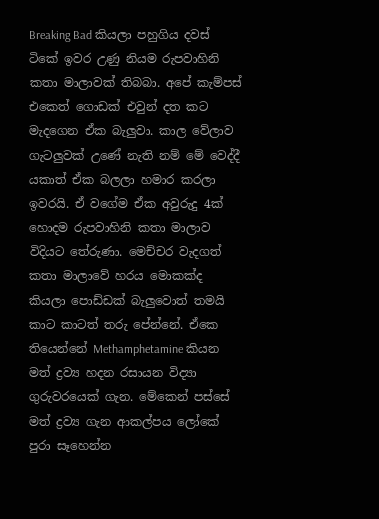Breaking Bad කියලා පහුගිය දවස් ටිකේ ඉවර උණු නියම රුපවාහිනි කතා මාලාවක් තිබබා. අපේ කැම්පස් එකෙත් ගොඩක් එවුන් දත කට මැදගෙන ඒක බැලුවා. කාල වේලාව ගැටලුවක් උණේ නැති නම් මේ වෙද්දී යකාත් ඒක බලලා හමාර කරලා ඉවරයි. ඒ වගේම ඒක අවුරුදු 4ක් හොදම රුපවාහිනි කතා මාලාව විදියට තේරුණා. මෙච්චර වැදගත් කතා මාලාවේ හරය මොකක්ද කියලා පොඩ්ඩක් බැලුවොත් තමයි කාට කාටත් තරු පේන්නේ. ඒකෙ තියෙන්නේ Methamphetamine කියන මත් ද්‍රව්‍ය හදන රසායන විද්‍යා ගුරුවරයෙක් ගැන. මේකෙන් පස්සේ මත් ද්‍රව්‍ය ගැන ආකල්පය ලෝකේ පුරා සෑහෙන්න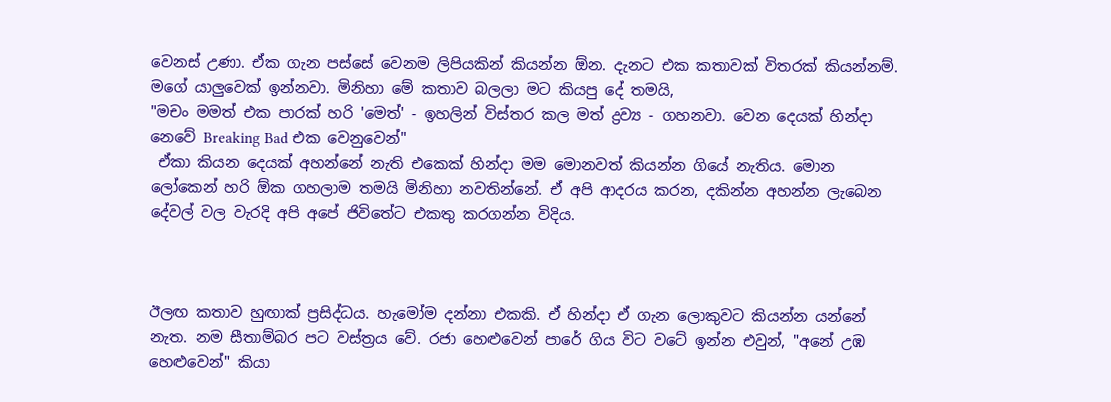වෙනස් උණා. ඒක ගැන පස්සේ වෙනම ලිපියකින් කියන්න ඕන. දැනට එක කතාවක් විතරක් කියන්නම්. මගේ යාලුවෙක් ඉන්නවා. මිනිහා මේ කතාව බලලා මට කියපු දේ තමයි,
"මචං මමත් එක පාරක් හරි 'මෙත්' - ඉහලින් විස්තර කල මත් ද්‍රව්‍ය - ගහනවා. වෙන දෙයක් හින්දා නෙවේ Breaking Bad එක වෙනුවෙන්"
 ඒකා කියන දෙයක් අහන්නේ නැති එකෙක් හින්දා මම මොනවත් කියන්න ගියේ නැතිය. මොන ලෝකෙන් හරි ඕක ගහලාම තමයි මිනිහා නවතින්නේ. ඒ අපි ආදරය කරන, දකින්න අහන්න ලැබෙන දේවල් වල වැරදි අපි අපේ ජිවිතේට එකතු කරගන්න විදිය.



ඊලඟ කතාව හුඟාක් ප්‍රසිද්ධය. හැමෝම දන්නා එකකි. ඒ හින්දා ඒ ගැන ලොකුවට කියන්න යන්නේ නැත. නම සීතාම්බර පට වස්ත්‍රය වේ. රජා හෙළුවෙන් පාරේ ගිය විට වටේ ඉන්න එවුන්, "අනේ උඹ හෙළුවෙන්" කියා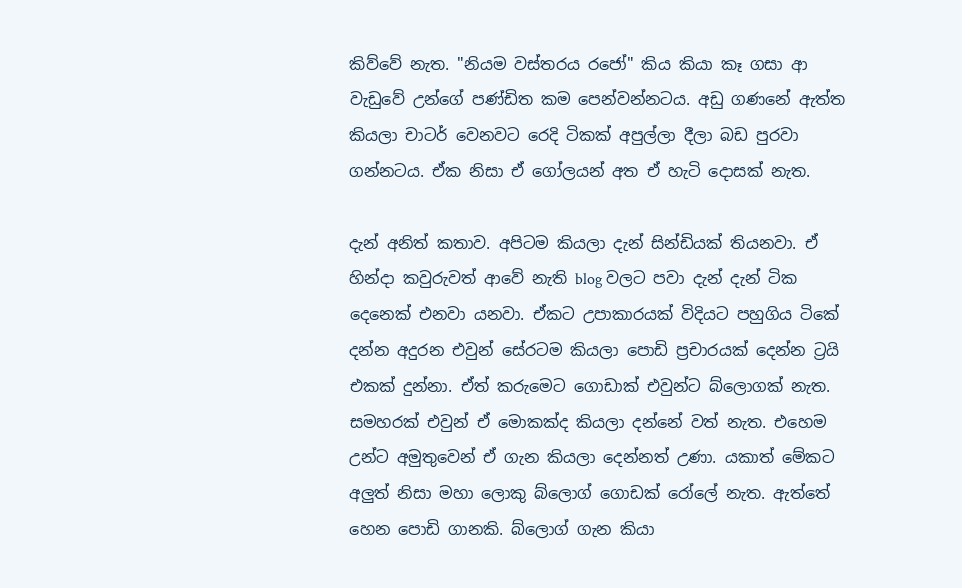කිව්වේ නැත. "නියම වස්තරය රජෝ" කිය කියා කෑ ගසා ආ වැඩුවේ උන්ගේ පණ්ඩිත කම පෙන්වන්නටය. අඩු ගණනේ ඇත්ත කියලා චාටර් වෙනවට රෙදි ටිකක් අපුල්ලා දීලා බඩ පුරවා ගන්නටය. ඒක නිසා ඒ ගෝලයන් අත ඒ හැටි දොසක් නැත.

දැන් අනිත් කතාව. අපිටම කියලා දැන් සින්ඩියක් තියනවා. ඒ හින්දා කවුරුවත් ආවේ නැති blog වලට පවා දැන් දැන් ටික දෙනෙක් එනවා යනවා. ඒකට උපාකාරයක් විදියට පහුගිය ටිකේ දන්න අදුරන එවුන් සේරටම කියලා පොඩි ප්‍රචාරයක් දෙන්න ට්‍රයි එකක් දුන්නා. ඒත් කරුමෙට ගොඩාක් එවුන්ට බ්ලොගක් නැත. සමහරක් එවුන් ඒ මොකක්ද කියලා දන්නේ වත් නැත. එහෙම උන්ට අමුතුවෙන් ඒ ගැන කියලා දෙන්නත් උණා. යකාත් මේකට අලුත් නිසා මහා ලොකු බ්ලොග් ගොඩක් රෝලේ නැත. ඇත්තේ හෙන පොඩි ගානකි. බ්ලොග් ගැන කියා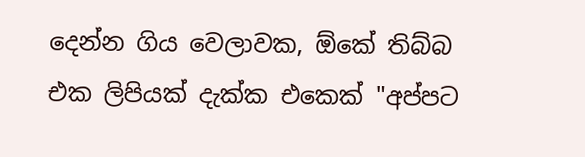දෙන්න ගිය වෙලාවක, ඕකේ තිබ්බ එක ලිපියක් දැක්ක එකෙක් "අප්පට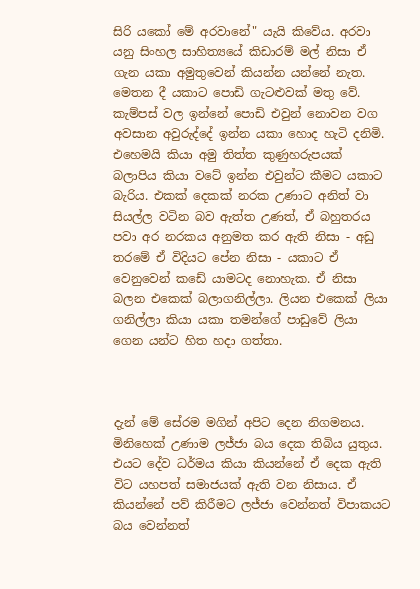සිරි යකෝ මේ අරවානේ" යැයි කිවේය. අරවා යනු සිංහල සාහිත්‍යයේ කිඩාරම් මල් නිසා ඒ ගැන යකා අමුතුවෙන් කියන්න යන්නේ නැත. මෙතන දී යකාට පොඩි ගැටළුවක් මතු වේ. කැම්පස් වල ඉන්නේ පොඩි එවුන් නොවන වග අවසාන අවුරුද්දේ ඉන්න යකා හොද හැටි දනිමි. එහෙමයි කියා අමු තිත්ත කුණුහරුපයක් බලාපිය කියා වටේ ඉන්න එවුන්ට කීමට යකාට බැරිය. එකක් දෙකක් නරක උණාට අනිත් වා සියල්ල වටින බව ඇත්ත උණත්, ඒ බහුතරය පවා අර නරකය අනුමත කර ඇති නිසා - අඩු තරමේ ඒ විදියට පේන නිසා - යකාට ඒ වෙනුවෙන් කඩේ යාමටද නොහැක. ඒ නිසා බලන එකෙක් බලාගනිල්ලා. ලියන එකෙක් ලියා ගනිල්ලා කියා යකා තමන්ගේ පාඩුවේ ලියා ගෙන යන්ට හිත හදා ගත්තා.



දැන් මේ සේරම මගින් අපිට දෙන නිගමනය.
මිනිහෙක් උණාම ලජ්ජා බය දෙක තිබිය යුතුය. එයට දේව ධර්මය කියා කියන්නේ ඒ දෙක ඇති විට යහපත් සමාජයක් ඇති වන නිසාය. ඒ කියන්නේ පව් කිරීමට ලජ්ජා වෙන්නත් විපාකයට බය වෙන්නත්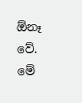ඕනෑ වේ. මේ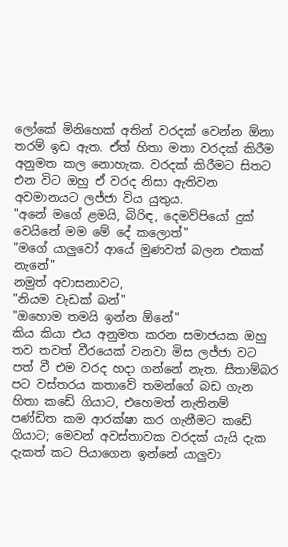ලෝකේ මිනිහෙක් අතින් වරදක් වෙන්න ඕනා තරම් ඉඩ ඇත. ඒත් හිතා මතා වරදක් කිරීම අනුමත කල නොහැක. වරදක් කිරීමට සිතට එන විට ඔහු ඒ වරද නිසා ඇතිවන අවමානයට ලජ්ජා විය යුතුය.
"අනේ මගේ ළමයි, බිරිඳ, දෙමව්පියෝ දුක් වෙයිනේ මම මේ දේ කලොත්"
"මගේ යාලුවෝ ආයේ මුණවත් බලන එකක් නැනේ"
නමුත් අවාසනාවට,
"නියම වැඩක් බන්"
"ඔහොම තමයි ඉන්න ඕනේ"
කිය කියා එය අනුමත කරන සමාජයක ඔහු තව තවත් වීරයෙක් වනවා මිස ලජ්ජා වට පත් වී එම වරද හදා ගන්නේ නැත. සීතාම්බර පට වස්තරය කතාවේ තමන්ගේ බඩ ගැන හිතා කඩේ ගියාට, එහෙමත් නැතිනම් පණ්ඩිත කම ආරක්ෂා කර ගැනීමට කඩේ ගියාට; මෙවන් අවස්තාවක වරදක් යැයි දැක දැකත් කට පියාගෙන ඉන්නේ යාලුවා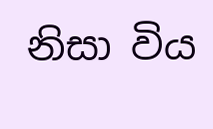නිසා විය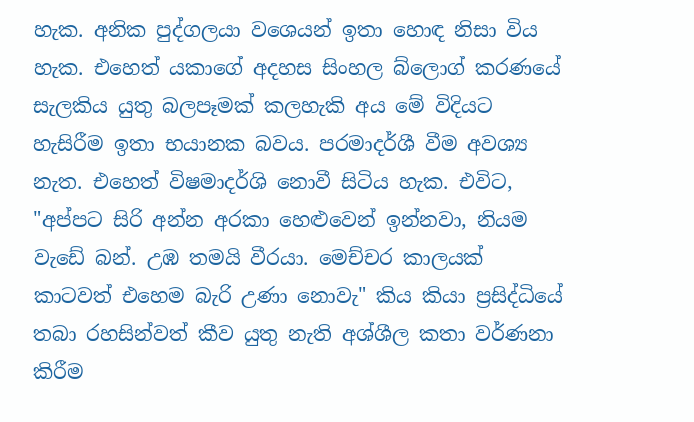හැක. අනික පුද්ගලයා වශෙයන් ඉතා හොඳ නිසා විය හැක. එහෙත් යකාගේ අදහස සිංහල බ්ලොග් කරණයේ සැලකිය යුතු බලපෑමක් කලහැකි අය මේ විදියට හැසිරීම ඉතා භයානක බවය. පරමාදර්ශී වීම අවශ්‍ය නැත. එහෙත් විෂමාදර්ශි නොවී සිටිය හැක. එවිට,
"අප්පට සිරි අන්න අරකා හෙළුවෙන් ඉන්නවා, නියම වැඩේ බන්. උඹ තමයි වීරයා. මෙච්චර කාලයක් කාටවත් එහෙම බැරි උණා නොවැ" කිය කියා ප්‍රසිද්ධියේ තබා රහසින්වත් කීව යුතු නැති අශ්ශීල කතා වර්ණනා කිරීම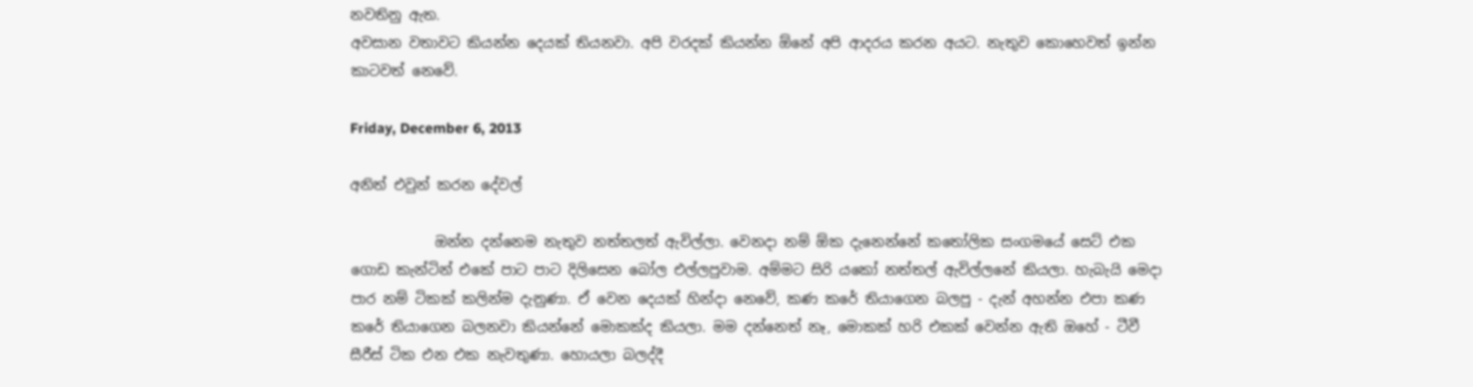නවතිනු ඇත.
අවසාන වතාවට කියන්න දෙයක් තියනවා. අපි වරදක් කියන්න ඕනේ අපි ආදරය කරන අයට. නැතුව කොහෙවත් ඉන්න කාටවත් නෙවේ.

Friday, December 6, 2013

අනිත් එවුන් කරන දේවල්

            ඔන්න දන්නෙම නැතුව නත්තලත් ඇවිල්ලා. වෙනදා නම් ඕක දැනෙන්නේ කතෝලික සංගමයේ සෙට් එක ගොඩ කැන්ටින් එකේ පාට පාට දිලිසෙන බෝල එල්ලපුවාම. අම්මට සිරි යකෝ නත්තල් ඇවිල්ලනේ කියලා. හැබැයි මෙදා පාර නම් ටිකක් කලින්ම දැනුණා. ඒ වෙන දෙයක් හින්දා නෙවේ, කණ කරේ තියාගෙන බලපු - දැන් අහන්න එපා කණ කරේ තියාගෙන බලනවා කියන්නේ මොකක්ද කියලා. මම දන්නෙත් නෑ, මොකක් හරි එකක් වෙන්න ඇති ඔහේ - ටීවී සීරීස් ටික එන එක නැවතුණා. හොයලා බලද්දී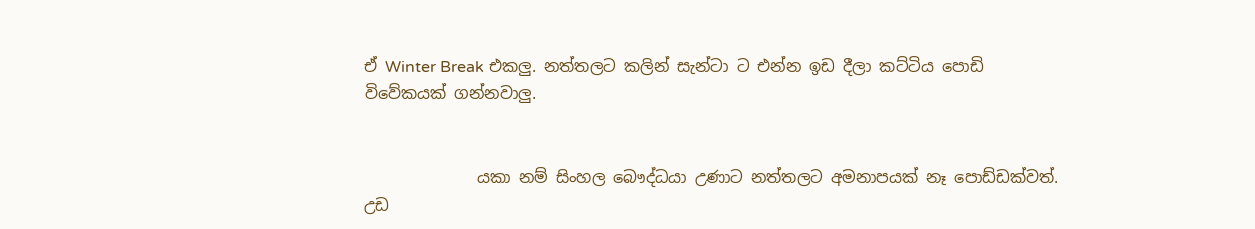ඒ Winter Break එකලු. නත්තලට කලින් සැන්ටා ට එන්න ඉඩ දීලා කට්ටිය පොඩි විවේකයක් ගන්නවාලු.


              යකා නම් සිංහල බෞද්ධයා උණාට නත්තලට අමනාපයක් නෑ පොඩ්ඩක්වත්. උඩ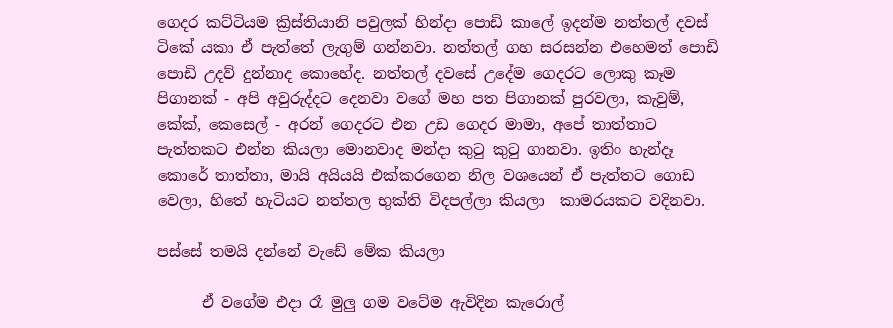ගෙදර කට්ටියම ක්‍රිස්තියානි පවුලක් හින්දා පොඩි කාලේ ඉදන්ම නත්තල් දවස් ටිකේ යකා ඒ පැත්තේ ලැගුම් ගන්නවා. නත්තල් ගහ සරසන්න එහෙමත් පොඩි පොඩි උදව් දුන්නාද කොහේද. නත්තල් දවසේ උදේම ගෙදරට ලොකු කෑම පිගානක් - අපි අවුරුද්දට දෙනවා වගේ මහ පත පිගානක් පුරවලා, කැවුම්, කේක්, කෙසෙල් - අරන් ගෙදරට එන උඩ ගෙදර මාමා, අපේ තාත්තාට පැත්තකට එන්න කියලා මොනවාද මන්දා කුටු කුටු ගානවා. ඉතිං හැන්දෑ කොරේ තාත්තා, මායි අයියයි එක්කරගෙන නිල වශයෙන් ඒ පැත්තට ගොඩ වෙලා, හිතේ හැටියට නත්තල භුක්ති විදපල්ලා කියලා  කාමරයකට වදිනවා.

පස්සේ තමයි දන්නේ වැඩේ මේක කියලා

      ඒ වගේම එදා රෑ මුලු ගම වටේම ඇවිදින කැරොල්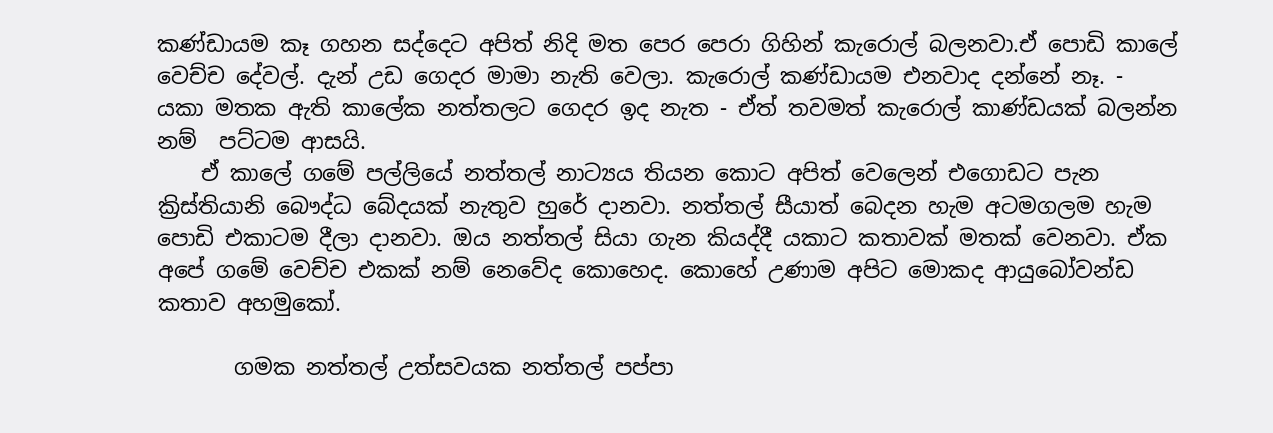කණ්ඩායම කෑ ගහන සද්දෙට අපිත් නිදි මත පෙර පෙරා ගිහින් කැරොල් බලනවා.ඒ පොඩි කාලේ වෙච්ච දේවල්. දැන් උඩ ගෙදර මාමා නැති වෙලා. කැරොල් කණ්ඩායම එනවාද දන්නේ නෑ. - යකා මතක ඇති කාලේක නත්තලට ගෙදර ඉද නැත - ඒත් තවමත් කැරොල් කාණ්ඩයක් බලන්න නම්  පට්ටම ආසයි.
    ඒ කාලේ ගමේ පල්ලියේ නත්තල් නාට්‍යය තියන කොට අපිත් වෙලෙන් එගොඩට පැන ක්‍රිස්තියානි බෞද්ධ බේදයක් නැතුව හුරේ දානවා. නත්තල් සීයාත් බෙදන හැම අටමගලම හැම පොඩි එකාටම දීලා දානවා. ඔය නත්තල් සියා ගැන කියද්දී යකාට කතාවක් මතක් වෙනවා. ඒක අපේ ගමේ වෙච්ච එකක් නම් නෙවේද කොහෙද. කොහේ උණාම අපිට මොකද ආයුබෝවන්ඩ කතාව අහමුකෝ.

       ගමක නත්තල් උත්සවයක නත්තල් පප්පා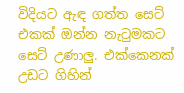විදියට ඇඳ ගත්ත සෙට් එකක් ඔන්න නැටුමකට සෙට් උණාලු. එක්කෙනක් උඩට ගිහින්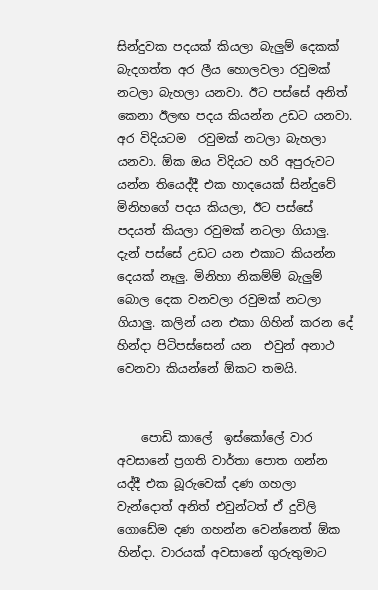සින්දුවක පදයක් කියලා බැලුම් දෙකක් බැදගත්ත අර ලීය හොලවලා රවුමක් නටලා බැහලා යනවා. ඊට පස්සේ අනිත් කෙනා ඊලඟ පදය කියන්න උඩට යනවා. අර විදියටම  රවුමක් නටලා බැහලා යනවා. ඕක ඔය විදියට හරි අපුරුවට යන්න තියෙද්දී එක හාදයෙක් සින්දුවේ මිනිහගේ පදය කියලා, ඊට පස්සේ පදයත් කියලා රවුමක් නටලා ගියාලු. දැන් පස්සේ උඩට යන එකාට කියන්න දෙයක් නෑලු. මිනිහා නිකම්ම් බැලුම් බොල දෙක වනවලා රවුමක් නටලා ගියාලු. කලින් යන එකා ගිහින් කරන දේ හින්දා පිටිපස්සෙන් යන  එවුන් අනාථ වෙනවා කියන්නේ ඕකට තමයි.


    පොඩි කාලේ  ඉස්කෝලේ වාර අවසානේ ප්‍රගති වාර්තා පොත ගන්න යද්දී එක බූරුවෙක් දණ ගහලා වැන්දොත් අනිත් එවුන්ටත් ඒ දුවිලි ගොඩේම දණ ගහන්න වෙන්නෙත් ඕක හින්දා. වාරයක් අවසානේ ගුරුතුමාට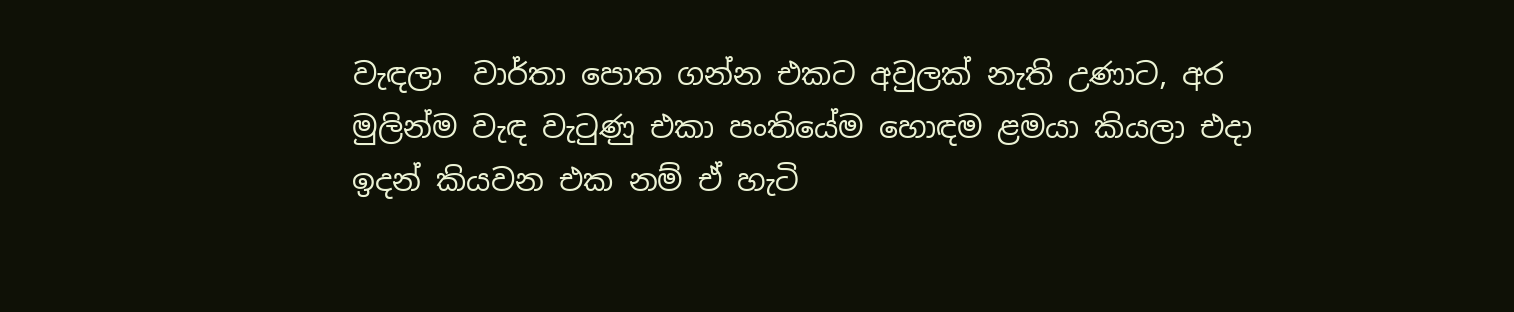වැඳලා  වාර්තා පොත ගන්න එකට අවුලක් නැති උණාට, අර මුලින්ම වැඳ වැටුණු එකා පංතියේම හොඳම ළමයා කියලා එදා ඉදන් කියවන එක නම් ඒ හැටි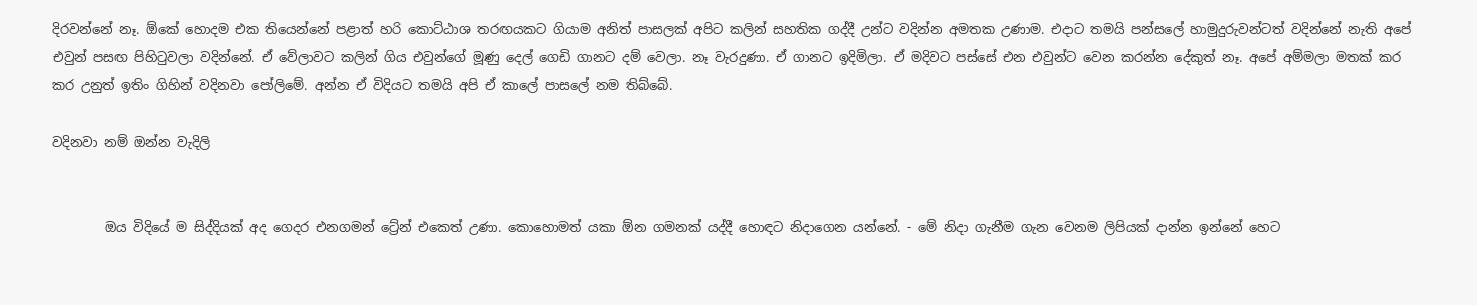දිරවන්නේ නෑ. ඕකේ හොදම එක තියෙන්නේ පළාත් හරි කොට්ඨාශ තරඟයකට ගියාම අනිත් පාසලක් අපිට කලින් සහතික ගද්දී උන්ට වදින්න අමතක උණාම. එදාට තමයි පන්සලේ හාමුදුරුවන්ටත් වදින්නේ නැති අපේ එවුන් පසඟ පිහිටුවලා වදින්නේ. ඒ වේලාවට කලින් ගිය එවුන්ගේ මූණු දෙල් ගෙඩි ගානට දම් වෙලා. නෑ වැරදුණා. ඒ ගානට ඉදිමිලා. ඒ මදිවට පස්සේ එන එවුන්ට වෙන කරන්න දේකුත් නෑ. අපේ අම්මලා මතක් කර කර උනුත් ඉතිං ගිහින් වදිනවා පෝලිමේ. අන්න ඒ විදියට තමයි අපි ඒ කාලේ පාසලේ නම තිබ්බේ.

වදිනවා නම් ඔන්න වැදිලි


        ඔය විදියේ ම සිද්දියක් අද ගෙදර එනගමන් ට්‍රේන් එකෙත් උණා. කොහොමත් යකා ඕන ගමනක් යද්දී හොඳට නිදාගෙන යන්නේ. - මේ නිදා ගැනීම ගැන වෙනම ලිපියක් දාන්න ඉන්නේ හෙට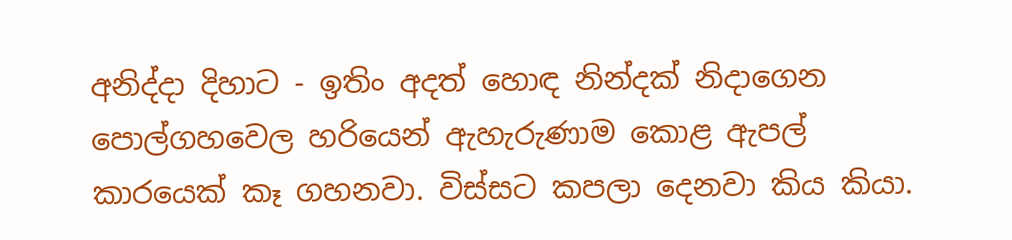අනිද්දා දිහාට - ඉතිං අදත් හොඳ නින්දක් නිදාගෙන පොල්ගහවෙල හරියෙන් ඇහැරුණාම කොළ ඇපල් කාරයෙක් කෑ ගහනවා. විස්සට කපලා දෙනවා කිය කියා.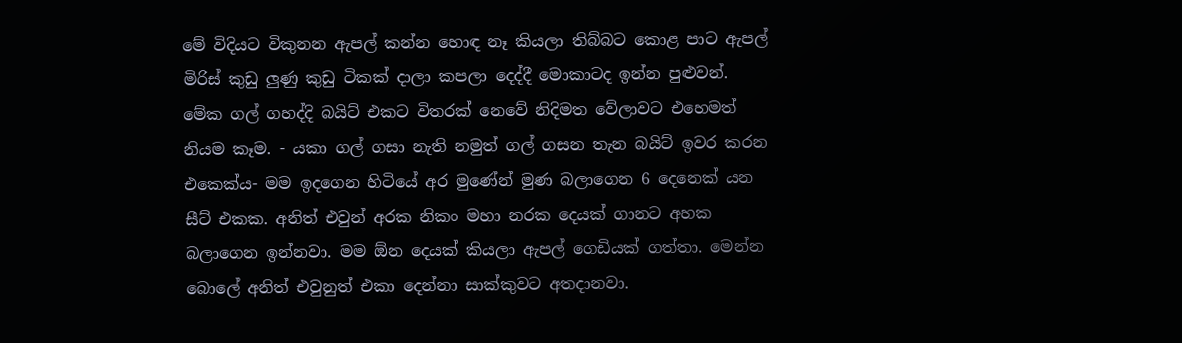මේ විදියට විකුනන ඇපල් කන්න හොඳ නෑ කියලා තිබ්බට කොළ පාට ඇපල් මිරිස් කුඩු ලුණු කුඩු ටිකක් දාලා කපලා දෙද්දී මොකාටද ඉන්න පුළුවන්.  මේක ගල් ගහද්දි බයිට් එකට විතරක් නෙවේ නිදිමත වේලාවට එහෙමත් නියම කෑම. - යකා ගල් ගසා නැති නමුත් ගල් ගසන තැන බයිට් ඉවර කරන එකෙක්ය- මම ඉදගෙන හිටියේ අර මුණේන් මුණ බලාගෙන 6 දෙනෙක් යන සීට් එකක. අනිත් එවුන් අරක නිකං මහා නරක දෙයක් ගානට අහක බලාගෙන ඉන්නවා. මම ඕන දෙයක් කියලා ඇපල් ගෙඩියක් ගත්තා. මෙන්න බොලේ අනිත් එවුනුත් එකා දෙන්නා සාක්කුවට අතදානවා.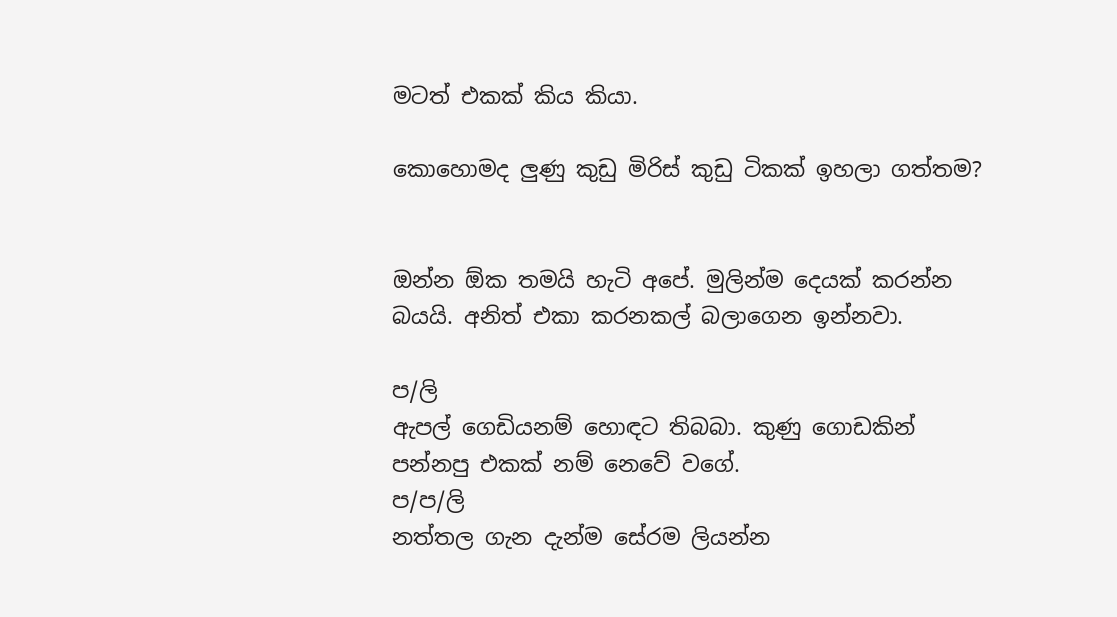මටත් එකක් කිය කියා.

කොහොමද ලුණු කුඩු මිරිස් කුඩු ටිකක් ඉහලා ගත්තම?


ඔන්න ඕක තමයි හැටි අපේ. මුලින්ම දෙයක් කරන්න බයයි. අනිත් එකා කරනකල් බලාගෙන ඉන්නවා.

ප/ලි
ඇපල් ගෙඩියනම් හොඳට තිබබා. කුණු ගොඩකින් පන්නපු එකක් නම් නෙවේ වගේ.
ප/ප/ලි
නත්තල ගැන දැන්ම සේරම ලියන්න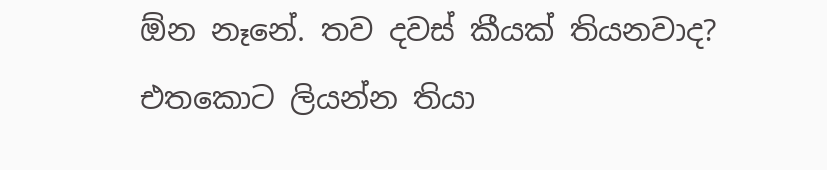ඕන නෑනේ. තව දවස් කීයක් තියනවාද? එතකොට ලියන්න තියා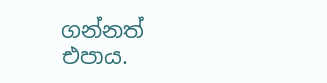ගන්නත් එපාය.